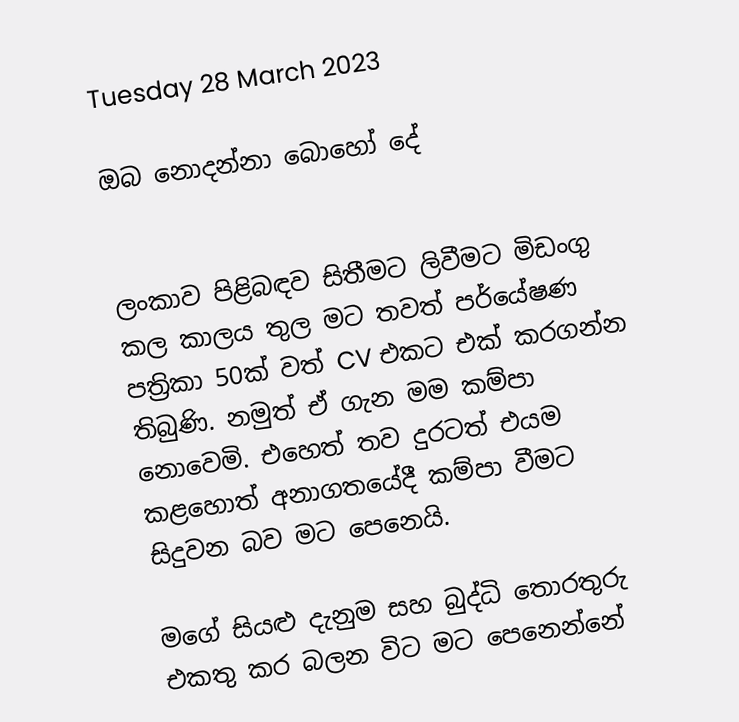Tuesday 28 March 2023

ඔබ නොදන්නා බොහෝ දේ


ලංකාව පිළිබඳව සිතීමට ලිවීමට මිඩංගු කල කාලය තුල මට තවත් පර්යේෂණ පත්‍රිකා 50ක් වත් CV එකට එක් කරගන්න තිබුණි. නමුත් ඒ ගැන මම කම්පා නොවෙමි. එහෙත් තව දුරටත් එයම කළහොත් අනාගතයේදී කම්පා වීමට සිදුවන බව මට පෙනෙයි.

මගේ සියළු දැනුම සහ බුද්ධි තොරතුරු එකතු කර බලන විට මට පෙනෙන්නේ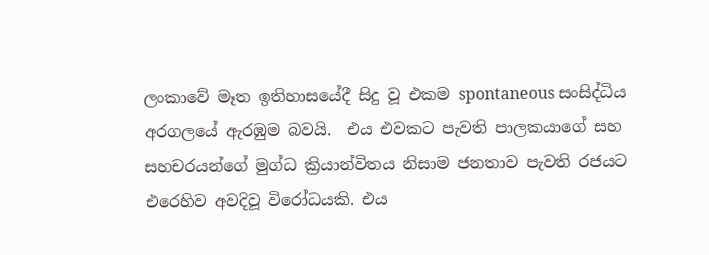ලංකාවේ මෑත ඉතිහාසයේදී සිදු වූ එකම spontaneous සංසිද්ධිය අරගලයේ ඇරඹුම බවයි.  එය එවකට පැවති පාලකයාගේ සහ සහචරයන්ගේ මුග්ධ ක්‍රියාන්විතය නිසාම ජනතාව පැවති රජයට එරෙහිව අවදිවූ විරෝධයකි. එය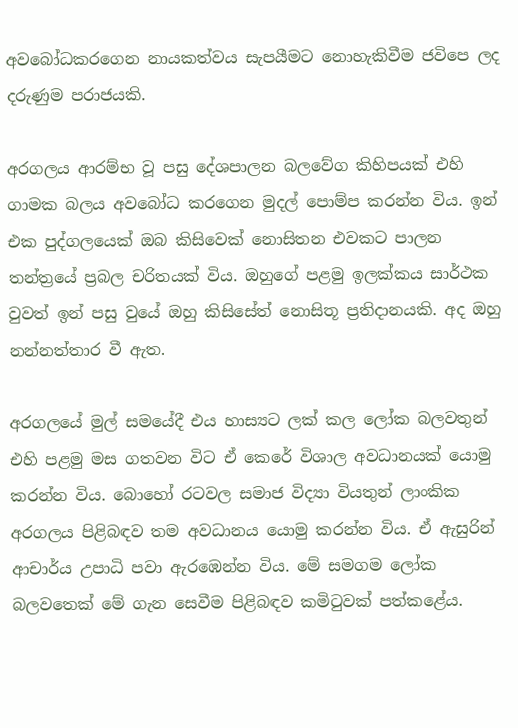අවබෝධකරගෙන නායකත්වය සැපයීමට නොහැකිවීම ජවිපෙ ලද දරුණුම පරාජයකි.

අරගලය ආරම්භ වූ පසු දේශපාලන බලවේග කිහිපයක් එහි ගාමක බලය අවබෝධ කරගෙන මුදල් පොම්ප කරන්න විය. ඉන් එක පුද්ගලයෙක් ඔබ කිසිවෙක් නොසිතන එවකට පාලන තන්ත්‍රයේ ප්‍රබල චරිතයක් විය. ඔහුගේ පළමු ඉලක්කය සාර්ථක වුවත් ඉන් පසු වුයේ ඔහු කිසිසේත් නොසිතූ ප්‍රතිදානයකි. අද ඔහු නන්නත්තාර වී ඇත.

අරගලයේ මුල් සමයේදී එය හාස්‍යට ලක් කල ලෝක බලවතුන් එහි පළමු මස ගතවන විට ඒ කෙරේ විශාල අවධානයක් යොමු කරන්න විය. බොහෝ රටවල සමාජ විද්‍යා වියතුන් ලාංකික අරගලය පිළිබඳව තම අවධානය යොමු කරන්න විය. ඒ ඇසුරින් ආචාර්ය උපාධි පවා ඇරඹෙන්න විය. මේ සමගම ලෝක බලවතෙක් මේ ගැන සෙවීම පිළිබඳව කමිටුවක් පත්කළේය.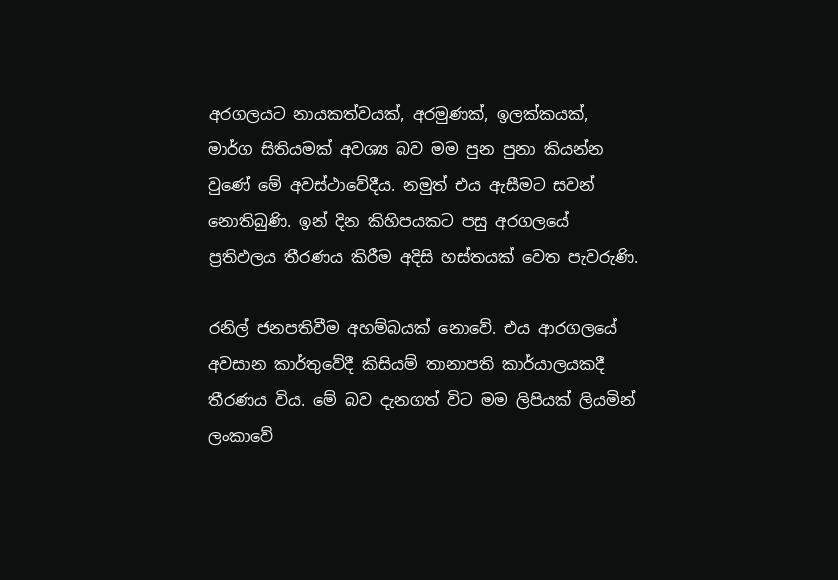අරගලයට නායකත්වයක්, අරමුණක්, ඉලක්කයක්, මාර්ග සිතියමක් අවශ්‍ය බව මම පුන පුනා කියන්න වුණේ මේ අවස්ථාවේදීය. නමුත් එය ඇසීමට සවන් නොතිබුණි. ඉන් දින කිහිපයකට පසු අරගලයේ ප්‍රතිඵලය තීරණය කිරීම අදිසි හස්තයක් වෙත පැවරුණි.

රනිල් ජනපතිවීම අහම්බයක් නොවේ. එය ආරගලයේ අවසාන කාර්තුවේදී කිසියම් තානාපති කාර්යාලයකදී තීරණය විය. මේ බව දැනගත් විට මම ලිපියක් ලියමින් ලංකාවේ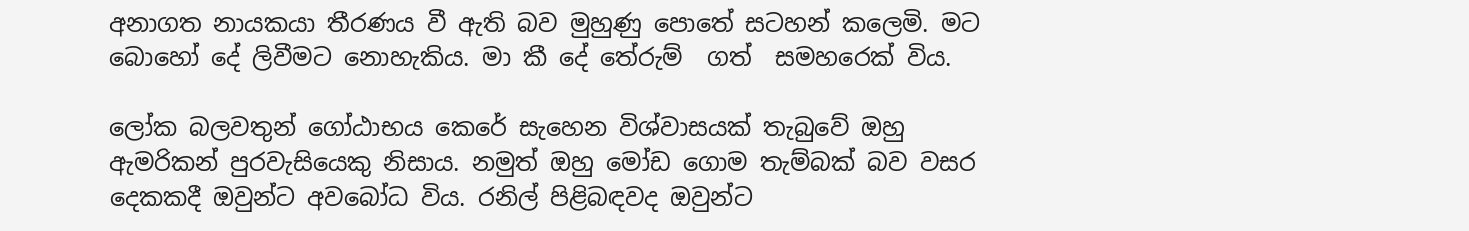අනාගත නායකයා තීරණය වී ඇති බව මුහුණු පොතේ සටහන් කලෙමි. මට බොහෝ දේ ලිවීමට නොහැකිය. මා කී දේ තේරුම්  ගත්  සමහරෙක් විය.

ලෝක බලවතුන් ගෝඨාභය කෙරේ සැහෙන විශ්වාසයක් තැබුවේ ඔහු ඇමරිකන් පුරවැසියෙකු නිසාය. නමුත් ඔහු මෝඩ ගොම තැම්බක් බව වසර දෙකකදී ඔවුන්ට අවබෝධ විය. රනිල් පිළිබඳවද ඔවුන්ට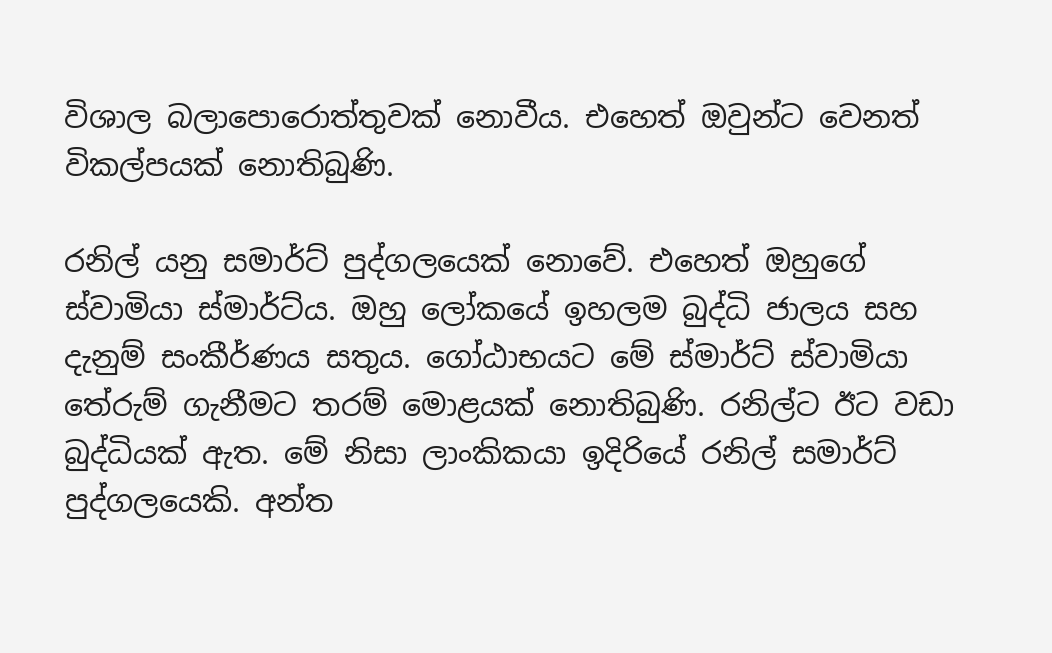විශාල බලාපොරොත්තුවක් නොවීය. එහෙත් ඔවුන්ට වෙනත් විකල්පයක් නොතිබුණි.

රනිල් යනු සමාර්ට් පුද්ගලයෙක් නොවේ. එහෙත් ඔහුගේ ස්වාමියා ස්මාර්ට්ය. ඔහු ලෝකයේ ඉහලම බුද්ධි ජාලය සහ දැනුම් සංකීර්ණය සතුය. ගෝඨාභයට මේ ස්මාර්ට් ස්වාමියා තේරුම් ගැනීමට තරම් මොළයක් නොතිබුණි. රනිල්ට ඊට වඩා බුද්ධියක් ඇත. මේ නිසා ලාංකිකයා ඉදිරියේ රනිල් සමාර්ට් පුද්ගලයෙකි. අන්ත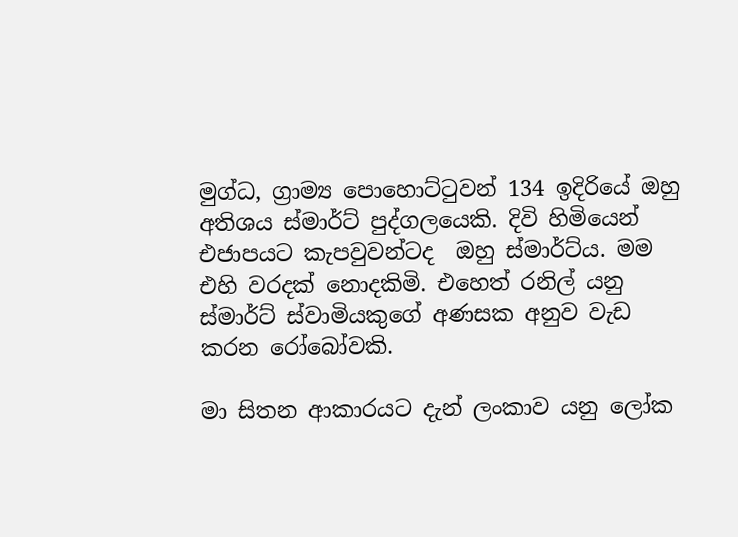මුග්ධ, ග්‍රාම්‍ය පොහොට්ටුවන් 134 ඉදිරියේ ඔහු අතිශය ස්මාර්ට් පුද්ගලයෙකි. දිවි හිමියෙන් එජාපයට කැපවුවන්ටද  ඔහු ස්මාර්ට්ය. මම එහි වරදක් නොදකිමි. එහෙත් රනිල් යනු ස්මාර්ට් ස්වාමියකුගේ අණසක අනුව වැඩ කරන රෝබෝවකි.

මා සිතන ආකාරයට දැන් ලංකාව යනු ලෝක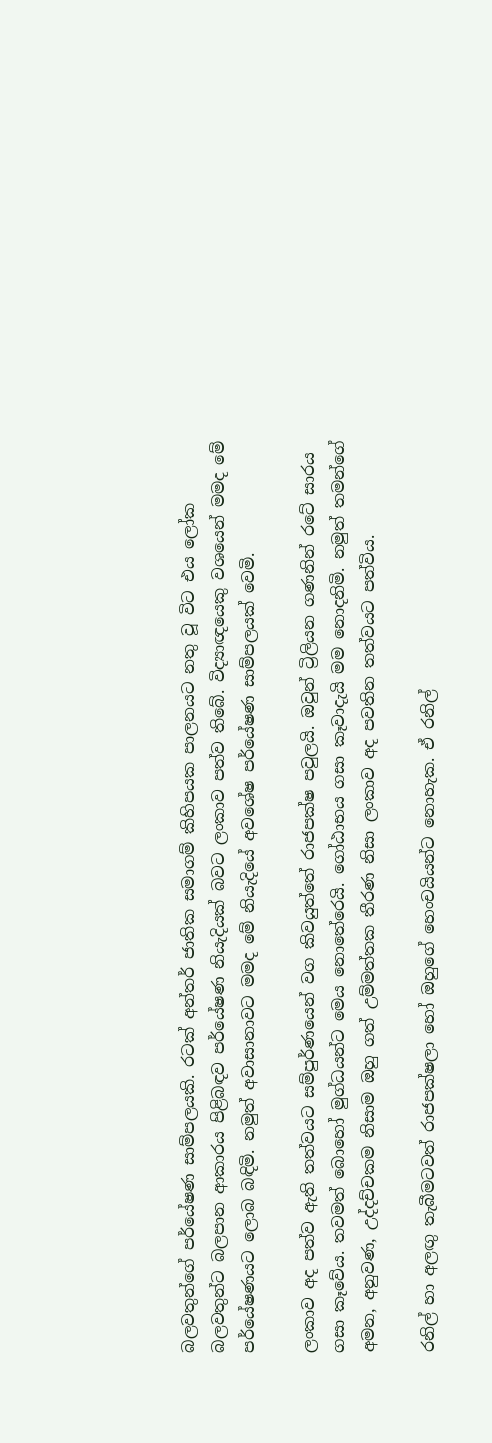බලවතුන්ගේ පර්යේෂණ සාම්පලයකි. රටක් අන්තර් ජාතික සමාගම් කිහිපයක පාලනයට නතු වූ විට එය ලෝක බලවතුන්ට බලපාන ආකාරය පිළිබඳව පර්යේෂණ නියැදියක් බවට ලංකාව පත්ව තිබේ. විද්‍යාඥයෙකු වශයෙන් මමද මේ පර්යේෂණයට ලොබ බඳිමි. නමුත් අවාසානාවට මමද මේ නියැදියේ අවශේෂ පර්යේෂණ සාම්පලයක් වෙමි.

ලංකාව අද පත්ව ඇති තත්වයට සම්පුර්ණයෙන් වග කිවයුත්තේ රාජපක්ෂ පවුලයි. ඔවුන් ට්‍රිලියන ගණනින් රටේ සාරය ගසා කෑවේය. තවමත් බොහෝ මුග්ධයන්ට මෙය නොතේරෙයි. ගෝඨාභය ගසා කෑවාදැයි මම නොදනිමි. නමුත් තමන්ගේ අමන, අනුවණ, උද්දච්චකම නිසාම ඔහු ගත් උම්මත්තක තීරණ නිසා ලංකාව අද පවතින තත්වයට පත්විය.

රනිල් හා අලඟු තැබීමටවත් රාජපක්ෂලා හෝ ඔහුගේ හෙංචයියන්ට නොහැක. ඒ රනිල්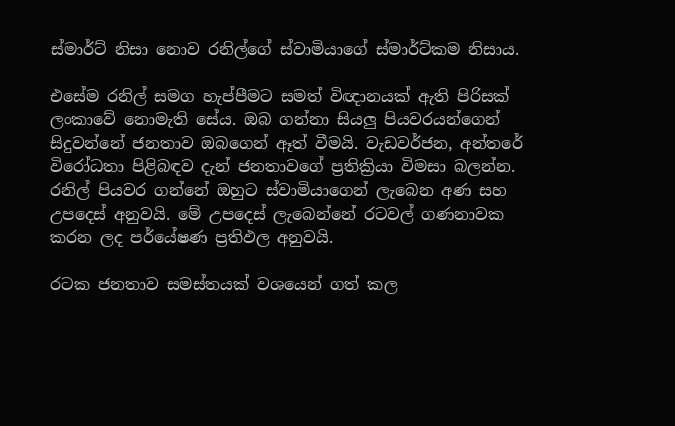ස්මාර්ට් නිසා නොව රනිල්ගේ ස්වාමියාගේ ස්මාර්ට්කම නිසාය.

එසේම රනිල් සමග හැප්පීමට සමත් විඥානයක් ඇති පිරිසක් ලංකාවේ නොමැති සේය. ඔබ ගන්නා සියලු පියවරයන්ගෙන් සිදුවන්නේ ජනතාව ඔබගෙන් ඈත් වීමයි. වැඩවර්ජන, අන්තරේ විරෝධතා පිළිබඳව දැන් ජනතාවගේ ප්‍රතික්‍රියා විමසා බලන්න. රනිල් පියවර ගන්නේ ඔහුට ස්වාමියාගෙන් ලැබෙන අණ සහ උපදෙස් අනුවයි. මේ උපදෙස් ලැබෙන්නේ රටවල් ගණනාවක කරන ලද පර්යේෂණ ප්‍රතිඵල අනුවයි.

රටක ජනතාව සමස්තයක් වශයෙන් ගත් කල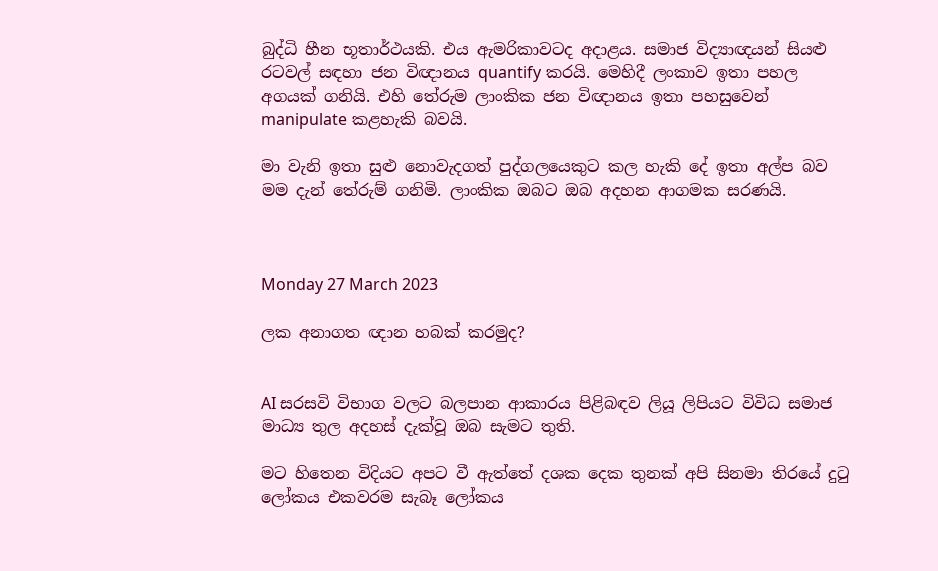බුද්ධි හීන භූතාර්ථයකි. එය ඇමරිකාවටද අදාළය. සමාජ විද්‍යාඥයන් සියළු රටවල් සඳහා ජන විඥානය quantify කරයි. මෙහිදී ලංකාව ඉතා පහල අගයක් ගනියි. එහි තේරුම ලාංකික ජන විඥානය ඉතා පහසුවෙන් manipulate කළහැකි බවයි.

මා වැනි ඉතා සුළු නොවැදගත් පුද්ගලයෙකුට කල හැකි දේ ඉතා අල්ප බව මම දැන් තේරුම් ගනිමි. ලාංකික ඔබට ඔබ අදහන ආගමක සරණයි.



Monday 27 March 2023

ලක අනාගත ඥාන හබක් කරමුද?


AI සරසවි විභාග වලට බලපාන ආකාරය පිළිබඳව ලියූ ලිපියට විවිධ සමාජ මාධ්‍ය තුල අදහස් දැක්වූ ඔබ සැමට තුති.

මට හිතෙන විදියට අපට වී ඇත්තේ දශක දෙක තුනක් අපි සිනමා තිරයේ දුටු ලෝකය එකවරම සැබෑ ලෝකය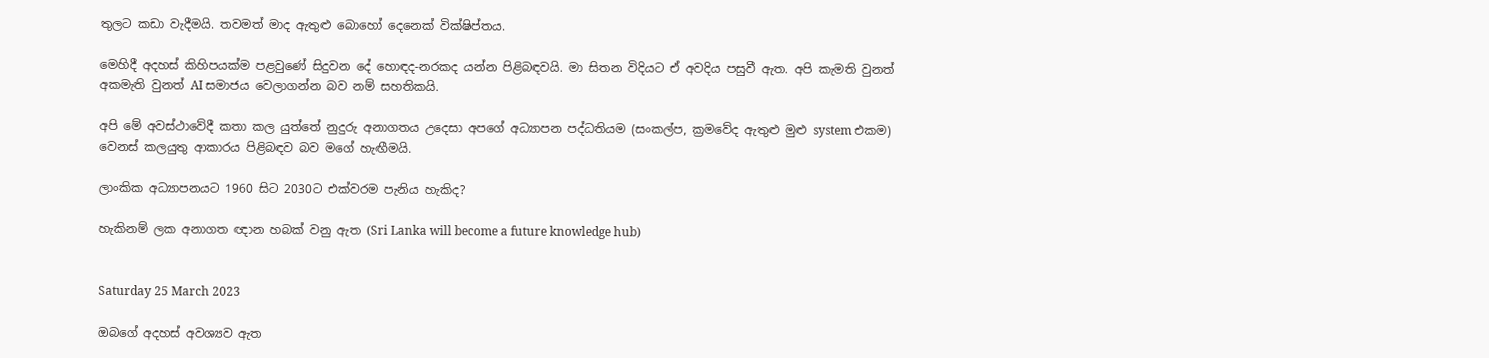තුලට කඩා වැදීමයි. තවමත් මාද ඇතුළු බොහෝ දෙනෙක් වික්ෂිප්තය.

මෙහිදී අදහස් කිහිපයක්ම පළවුණේ සිදුවන දේ හොඳද-නරකද යන්න පිළිබඳවයි. මා සිතන විදියට ඒ අවදිය පසුවී ඇත. අපි කැමති වුනත් අකමැති වුනත් AI සමාජය වෙලාගන්න බව නම් සහතිකයි.

අපි මේ අවස්ථාවේදී කතා කල යුත්තේ නුදුරු අනාගතය උදෙසා අපගේ අධ්‍යාපන පද්ධතියම (සංකල්ප, ක්‍රමවේද ඇතුළු මුළු system එකම) වෙනස් කලයුතු ආකාරය පිළිබඳව බව මගේ හැඟීමයි.

ලාංකික අධ්‍යාපනයට 1960 සිට 2030ට එක්වරම පැනිය හැකිද?

හැකිනම් ලක අනාගත ඥාන හබක් වනු ඇත (Sri Lanka will become a future knowledge hub)


Saturday 25 March 2023

ඔබගේ අදහස් අවශ්‍යව ඇත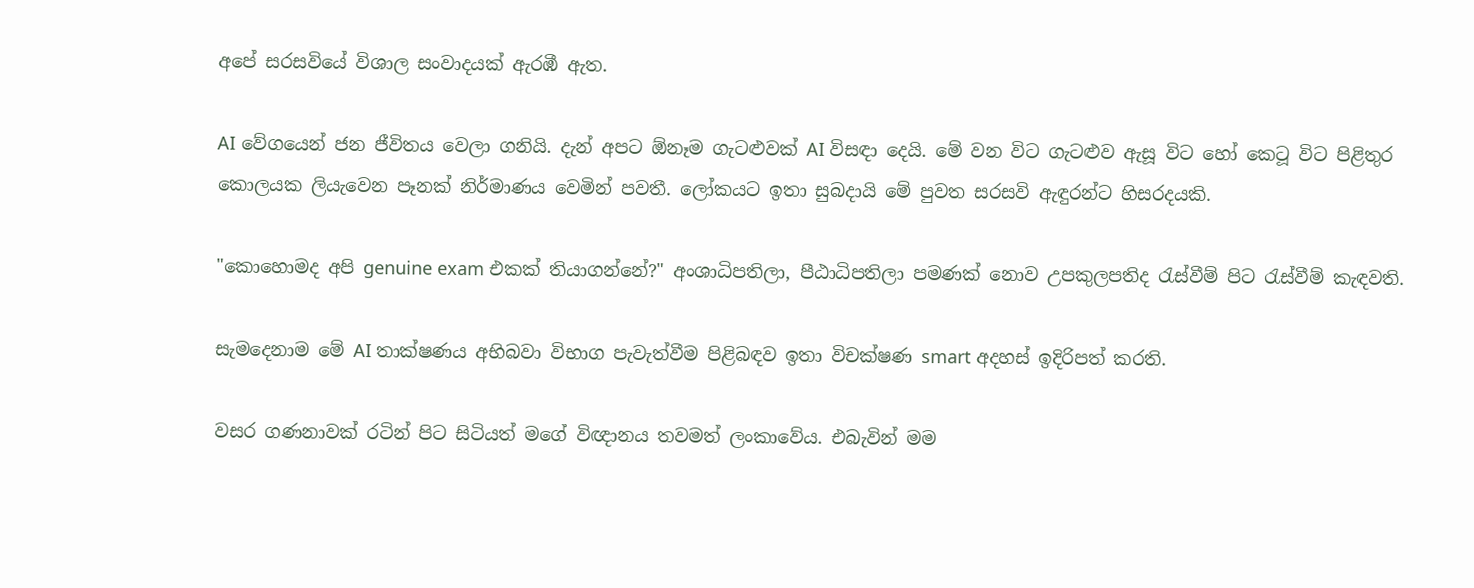අපේ සරසවියේ විශාල සංවාදයක් ඇරඹී ඇත.

AI වේගයෙන් ජන ජීවිතය වෙලා ගනියි. දැන් අපට ඕනෑම ගැටළුවක් AI විසඳා දෙයි. මේ වන විට ගැටළුව ඇසූ විට හෝ කෙටූ විට පිළිතුර කොලයක ලියැවෙන පෑනක් නිර්මාණය වෙමින් පවතී. ලෝකයට ඉතා සුබදායි මේ පුවත සරසවි ඇඳුරන්ට හිසරදයකි.

"කොහොමද අපි genuine exam එකක් තියාගන්නේ?" අංශාධිපතිලා, පීඨාධිපතිලා පමණක් නොව උපකුලපතිද රැස්වීම් පිට රැස්වීම් කැඳවති.

සැමදෙනාම මේ AI තාක්ෂණය අභිබවා විභාග පැවැත්වීම පිළිබඳව ඉතා විචක්ෂණ smart අදහස් ඉදිරිපත් කරති.

වසර ගණනාවක් රටින් පිට සිටියත් මගේ විඥානය තවමත් ලංකාවේය. එබැවින් මම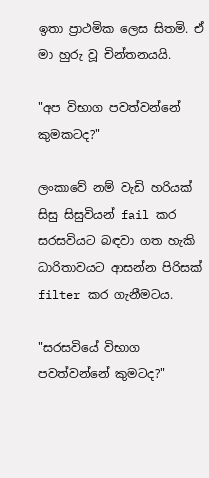ඉතා ප්‍රාථමික ලෙස සිතමි. ඒ මා හුරු වූ චින්තනයයි.

"අප විභාග පවත්වන්නේ කුමකටද?"

ලංකාවේ නම් වැඩි හරියක් සිසු සිසුවියන් fail කර සරසවියට බඳවා ගත හැකි ධාරිතාවයට ආසන්න පිරිසක් filter කර ගැනීමටය.

"සරසවියේ විභාග පවත්වන්නේ කුමටද?"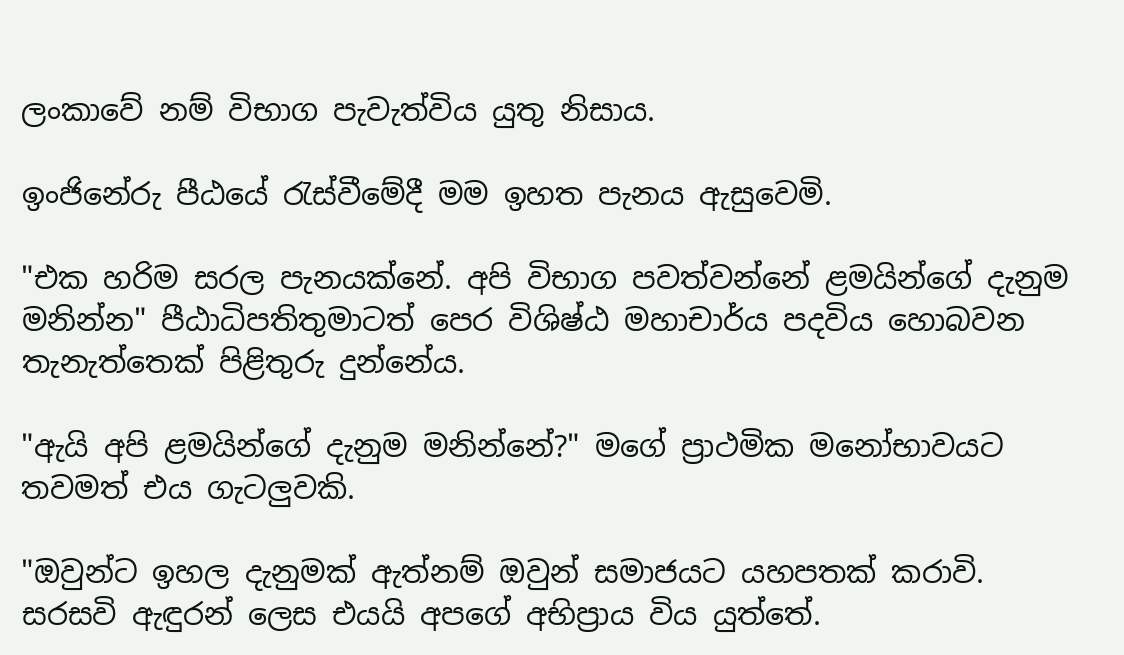ලංකාවේ නම් විභාග පැවැත්විය යුතු නිසාය.

ඉංජිනේරු පීඨයේ රැස්වීමේදී මම ඉහත පැනය ඇසුවෙමි.

"එක හරිම සරල පැනයක්නේ. අපි විභාග පවත්වන්නේ ළමයින්ගේ දැනුම මනින්න" පීඨාධිපතිතුමාටත් පෙර විශිෂ්ඨ මහාචාර්ය පදවිය හොබවන තැනැත්තෙක් පිළිතුරු දුන්නේය.

"ඇයි අපි ළමයින්ගේ දැනුම මනින්නේ?" මගේ ප්‍රාථමික මනෝභාවයට තවමත් එය ගැටලුවකි.

"ඔවුන්ට ඉහල දැනුමක් ඇත්නම් ඔවුන් සමාජයට යහපතක් කරාවි. සරසවි ඇඳුරන් ලෙස එයයි අපගේ අභිප්‍රාය විය යුත්තේ.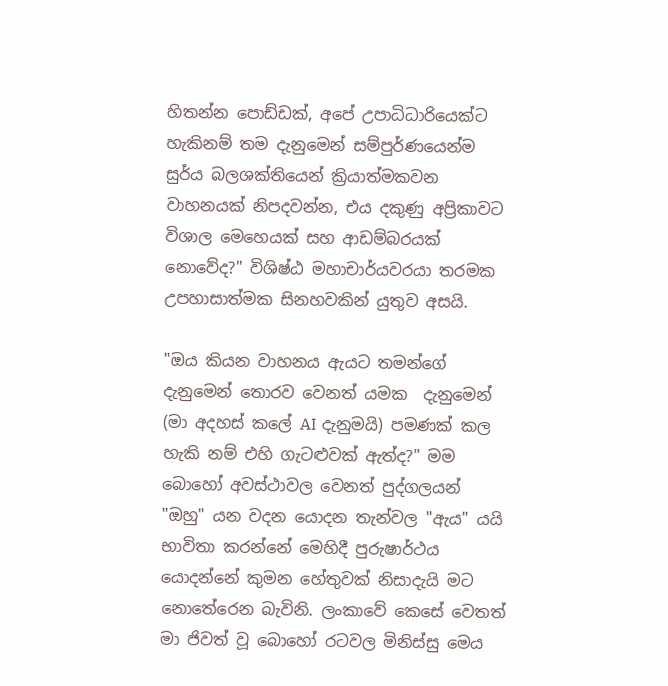හිතන්න පොඩ්ඩක්, අපේ උපාධිධාරියෙක්ට හැකිනම් තම දැනුමෙන් සම්පුර්ණයෙන්ම සුර්ය බලශක්තියෙන් ක්‍රියාත්මකවන වාහනයක් නිපදවන්න, එය දකුණු අප්‍රිකාවට විශාල මෙහෙයක් සහ ආඩම්බරයක් නොවේද?" විශිෂ්ඨ මහාචාර්යවරයා තරමක උපහාසාත්මක සිනහවකින් යුතුව අසයි.

"ඔය කියන වාහනය ඇයට තමන්ගේ දැනුමෙන් තොරව වෙනත් යමක  දැනුමෙන් (මා අදහස් කලේ AI දැනුමයි) පමණක් කල හැකි නම් එහි ගැටළුවක් ඇත්ද?" මම බොහෝ අවස්ථාවල වෙනත් පුද්ගලයන් "ඔහු" යන වදන යොදන තැන්වල "ඇය" යයි භාවිතා කරන්නේ මෙහිදී පුරුෂාර්ථය යොදන්නේ කුමන හේතුවක් නිසාදැයි මට නොතේරෙන බැවිනි. ලංකාවේ කෙසේ වෙතත් මා ජිවත් වූ බොහෝ රටවල මිනිස්සු මෙය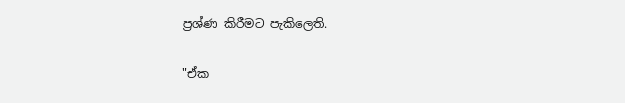ප්‍රශ්ණ කිරීමට පැකිලෙති.

"ඒක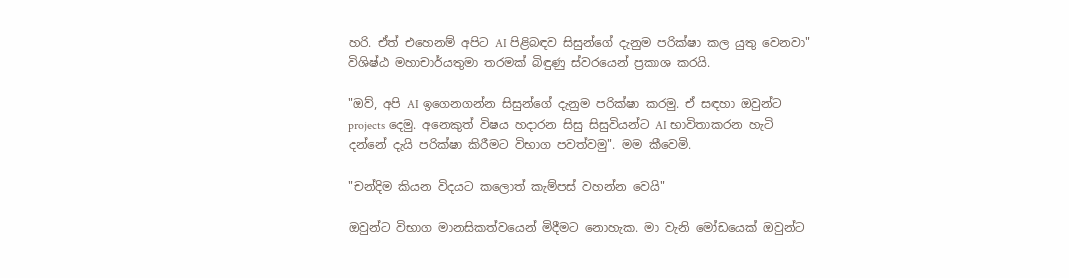හරි. ඒත් එහෙනම් අපිට AI පිළිබඳව සිසුන්ගේ දැනුම පරික්ෂා කල යුතු වෙනවා"  විශිෂ්ඨ මහාචාර්යතුමා තරමක් බිඳුණු ස්වරයෙන් ප්‍රකාශ කරයි.

"ඔව්, අපි AI ඉගෙනගන්න සිසුන්ගේ දැනුම පරික්ෂා කරමු. ඒ සඳහා ඔවුන්ට projects දෙමු. අනෙකුත් විෂය හදාරන සිසු සිසුවියන්ට AI භාවිතාකරන හැටි දන්නේ දැයි පරික්ෂා කිරීමට විභාග පවත්වමු". මම කීවෙමි.

"චන්දිම කියන විදයට කලොත් කැම්පස් වහන්න වෙයි"

ඔවුන්ට විභාග මානසිකත්වයෙන් මිදීමට නොහැක. මා වැනි මෝඩයෙක් ඔවුන්ට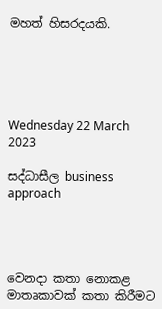මහත් හිසරදයකි.





Wednesday 22 March 2023

සද්ධාසීල business approach




වෙනදා කතා නොකළ මාතෘකාවක් කතා කිරීමට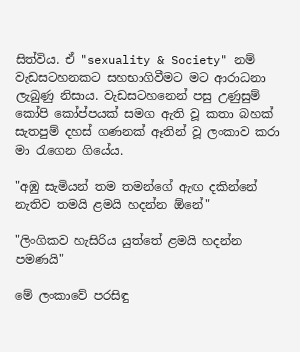සිත්විය. ඒ "sexuality & Society" නම් වැඩසටහනකට සහභාගිවීමට මට ආරාධනා ලැබුණු නිසාය. වැඩසටහනෙන් පසු උණුසුම් කෝපි කෝප්පයක් සමග ඇති වූ කතා බහක් සැතපුම් දහස් ගණනක් ඈතින් වූ ලංකාව කරා මා රැගෙන ගියේය.

"අඹු සැමියන් තම තමන්ගේ ඇඟ දකින්නේ නැතිව තමයි ළමයි හදන්න ඕනේ"

"ලිංගිකව හැසිරිය යුත්තේ ළමයි හදන්න පමණයි"

මේ ලංකාවේ පරසිඳු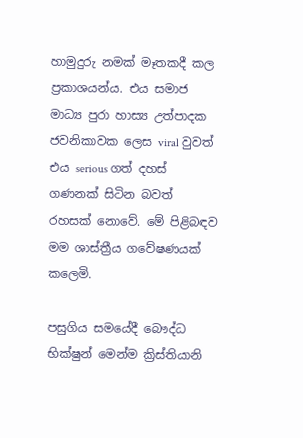හාමුදුරු නමක් මෑතකදී කල ප්‍රකාශයන්ය. එය සමාජ මාධ්‍ය පුරා හාස්‍ය උත්පාදක ජවනිකාවක ලෙස viral වුවත් එය serious ගත් දහස් ගණනක් සිටින බවත් රහසක් නොවේ. මේ පිළිබඳව මම ශාස්ත්‍රීය ගවේෂණයක් කලෙමි.

පසුගිය සමයේදී බෞද්ධ භික්ෂුන් මෙන්ම ක්‍රිස්තියානි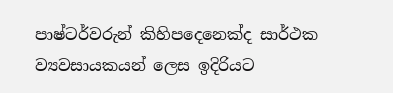පාෂ්ටර්වරුන් කිහිපදෙනෙක්ද සාර්ථක ව්‍යවසායකයන් ලෙස ඉදිරියට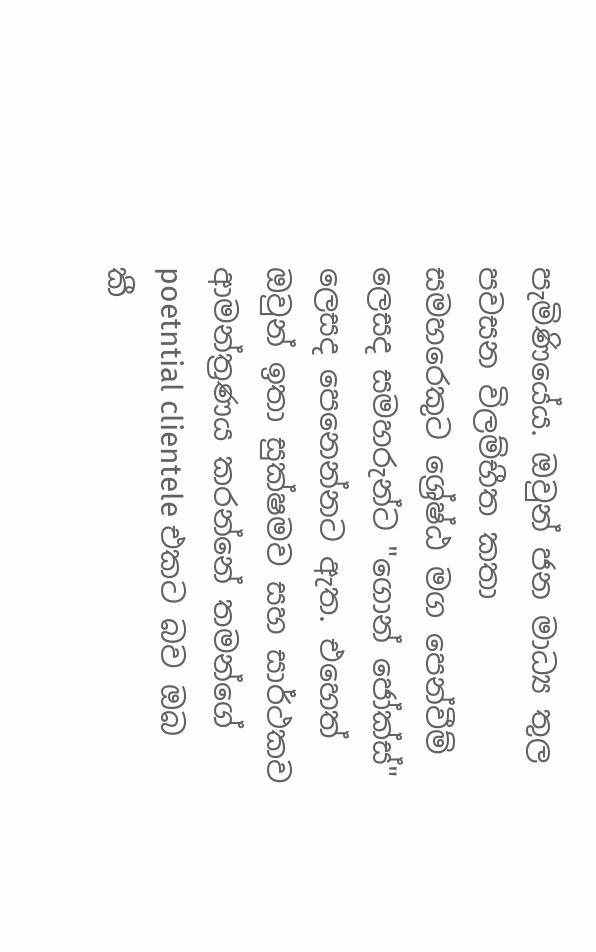පැමිණියේය. ඔවුන් ජන මාධ්‍ය තුල පවසන විලම්භීත කතා සමහරෙකුට ශ්‍රේෂ්ඨ මග පෙන්වීම් ලෙසද සමහරුන්ට "ගොන් ජෝක්ස්" ලෙසද පෙනෙන්නට ඇත. එහෙත් ඔවුන් ඉතා සුක්ෂමව සහ සාර්ථකව ආමන්ත්‍රණය කරන්නේ තමන්ගේ poetntial clientele එකට බව ඔබ කී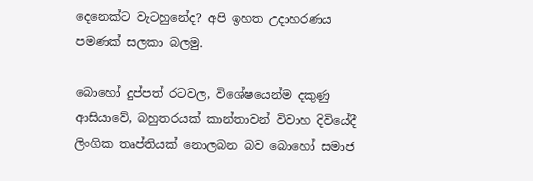දෙනෙක්ට වැටහුනේද? අපි ඉහත උදාහරණය පමණක් සලකා බලමු.

බොහෝ දුප්පත් රටවල, විශේෂයෙන්ම දකුණු ආසියාවේ, බහුතරයක් කාන්තාවන් විවාහ දිවියේදී ලිංගික තෘප්තියක් නොලබන බව බොහෝ සමාජ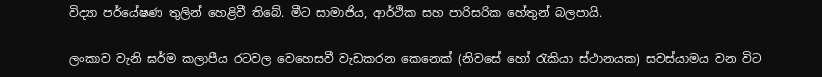විද්‍යා පර්යේෂණ තුලින් හෙළිවී තිබේ. මීට සාමාජිය, ආර්ථික සහ පාරිසරික හේතුන් බලපායි.

ලංකාව වැනි ඝර්ම කලාපීය රටවල වෙහෙසවී වැඩකරන කෙනෙක් (නිවසේ හෝ රැකියා ස්ථානයක) සවස්යාමය වන විට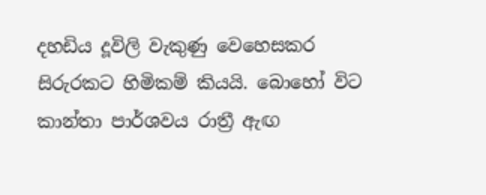දහඩිය දූවිලි වැකුණු වෙහෙසකර සිරුරකට හිමිකම් කියයි. බොහෝ විට කාන්තා පාර්ශවය රාත්‍රී ඇඟ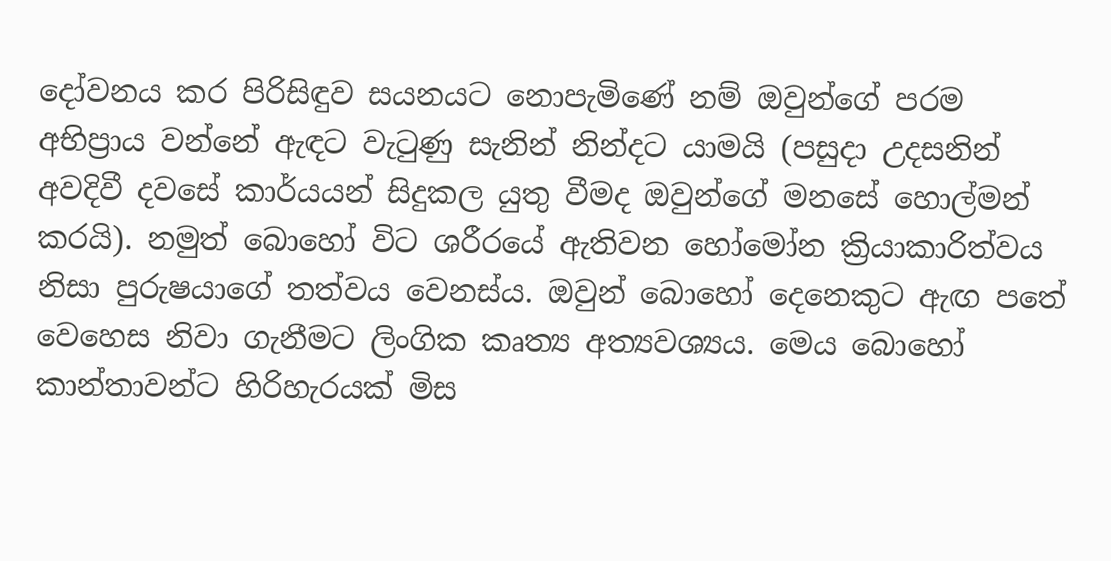දෝවනය කර පිරිසිඳුව සයනයට නොපැමිණේ නම් ඔවුන්ගේ පරම අභිප්‍රාය වන්නේ ඇඳට වැටුණු සැනින් නින්දට යාමයි (පසුදා උදසනින් අවදිවී දවසේ කාර්යයන් සිදුකල යුතු වීමද ඔවුන්ගේ මනසේ හොල්මන් කරයි). නමුත් බොහෝ විට ශරීරයේ ඇතිවන හෝමෝන ක්‍රියාකාරිත්වය නිසා පුරුෂයාගේ තත්වය වෙනස්ය. ඔවුන් බොහෝ දෙනෙකුට ඇඟ පතේ වෙහෙස නිවා ගැනීමට ලිංගික කෘත්‍ය අත්‍යවශ්‍යය. මෙය බොහෝ කාන්තාවන්ට හිරිහැරයක් මිස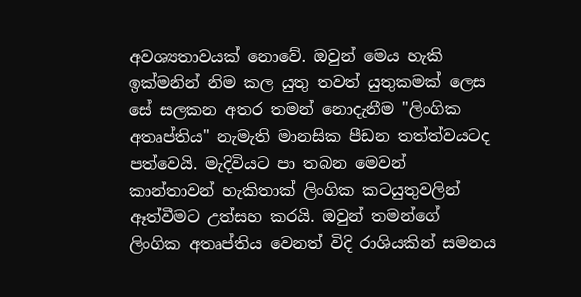අවශ්‍යතාවයක් නොවේ. ඔවුන් මෙය හැකි ඉක්මනින් නිම කල යුතු තවත් යුතුකමක් ලෙස  සේ සලකන අතර තමන් නොදැනීම "ලිංගික අතෘප්තිය" නැමැති මානසික පීඩන තත්ත්වයටද පත්වෙයි. මැදිවියට පා තබන මෙවන් කාන්තාවන් හැකිතාක් ලිංගික කටයුතුවලින් ඈත්වීමට උත්සහ කරයි. ඔවුන් තමන්ගේ ලිංගික අතෘප්තිය වෙනත් විදි රාශියකින් සමනය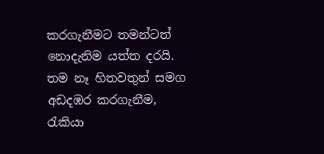කරගැනීමට තමන්ටත් නොදැනිම යත්ත දරයි. තම නෑ හිතවතුන් සමග අඩදඹර කරගැනීම, රැකියා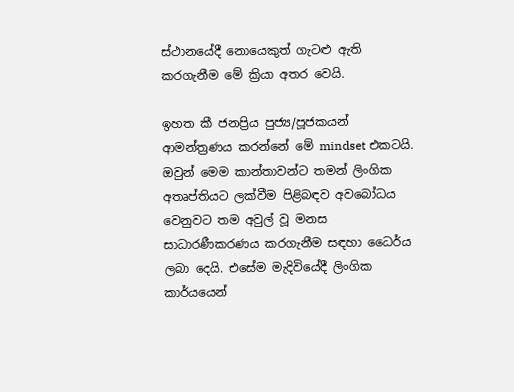ස්ථානයේදී නොයෙකුත් ගැටළු ඇති කරගැනීම මේ ක්‍රියා අතර වෙයි.

ඉහත කී ජනප්‍රිය පුජ්‍ය/පූජකයන් ආමන්ත්‍රණය කරන්නේ මේ mindset එකටයි. ඔවුන් මෙම කාන්තාවන්ට තමන් ලිංගික අතෘප්තියට ලක්වීම පිළිබඳව අවබෝධය වෙනුවට තම අවුල් වූ මනස  සාධාරණීකරණය කරගැනීම සඳහා ධෛර්ය ලබා දෙයි. එසේම මැදිවියේදී ලිංගික කාර්යයෙන්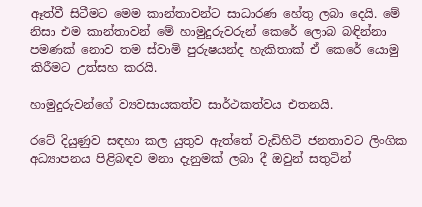ඈත්වී සිටීමට මෙම කාන්තාවන්ට සාධාරණ හේතු ලබා දෙයි. මේ නිසා එම කාන්තාවන් මේ හාමුදුරුවරුන් කෙරේ ලොබ බඳින්නා පමණක් නොව තම ස්වාමි පුරුෂයන්ද හැකිතාක් ඒ කෙරේ යොමු කිරීමට උත්සහ කරයි.

හාමුදුරුවන්ගේ ව්‍යවසායකත්ව සාර්ථකත්වය එතනයි.

රටේ දියුණුව සඳහා කල යුතුව ඇත්තේ වැඩිහිටි ජනතාවට ලිංගික අධ්‍යාපනය පිළිබඳව මනා දැනුමක් ලබා දී ඔවුන් සතුටින්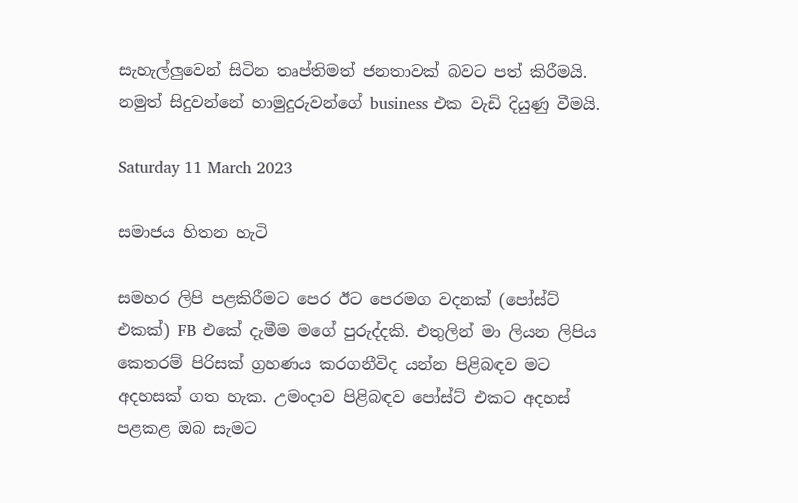සැහැල්ලුවෙන් සිටින තෘප්තිමත් ජනතාවක් බවට පත් කිරීමයි. නමුත් සිදුවන්නේ හාමුදුරුවන්ගේ business එක වැඩි දියුණු වීමයි.

Saturday 11 March 2023

සමාජය හිතන හැටි

සමහර ලිපි පළකිරීමට පෙර ඊට පෙරමග වදනක් (පෝස්ට් එකක්) FB එකේ දැමීම මගේ පුරුද්දකි. එතුලින් මා ලියන ලිපිය කෙතරම් පිරිසක් ග්‍රහණය කරගනීවිද යන්න පිළිබඳව මට අදහසක් ගත හැක. උමංදාව පිළිබඳව පෝස්ට් එකට අදහස් පළකළ ඔබ සැමට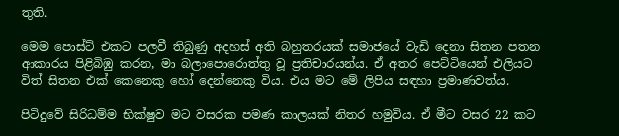තුති.

මෙම පොස්ට් එකට පලවී තිබුණු අදහස් අති බහුතරයක් සමාජයේ වැඩි දෙනා සිතන පතන ආකාරය පිළිබිඹු කරන, මා බලාපොරොත්තු වූ ප්‍රතිචාරයන්ය. ඒ අතර පෙට්ටියෙන් එලියට විත් සිතන එක් කෙනෙකු හෝ දෙන්නෙකු විය. එය මට මේ ලිපිය සඳහා ප්‍රමාණවත්ය.

පිටිදුවේ සිරිධම්ම භික්ෂුව මට වසරක පමණ කාලයක් නිතර හමුවිය. ඒ මීට වසර 22 කට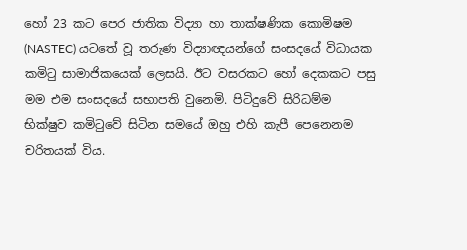හෝ 23 කට පෙර ජාතික විද්‍යා හා තාක්ෂණික කොමිෂම (NASTEC) යටතේ වූ තරුණ විද්‍යාඥයන්ගේ සංසදයේ විධායක කමිටු සාමාජිකයෙක් ලෙසයි. ඊට වසරකට හෝ දෙකකට පසු මම එම සංසදයේ සභාපති වුනෙමි. පිටිදුවේ සිරිධම්ම භික්ෂුව කමිටුවේ සිටින සමයේ ඔහු එහි කැපී පෙනෙනම චරිතයක් විය.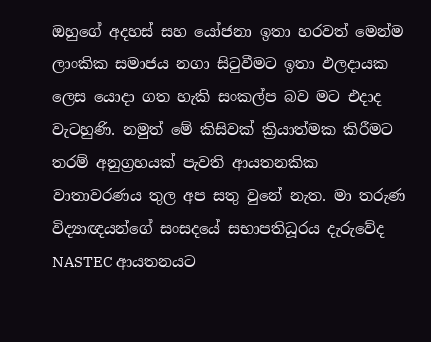ඔහුගේ අදහස් සහ යෝජනා ඉතා හරවත් මෙන්ම ලාංකික සමාජය නගා සිටුවීමට ඉතා ඵලදායක ලෙස යොදා ගත හැකි සංකල්ප බව මට එදාද වැටහුණි. නමුත් මේ කිසිවක් ක්‍රියාත්මක කිරීමට තරම් අනුග්‍රහයක් පැවති ආයතනකික වාතාවරණය තුල අප සතු වුනේ නැත. මා තරුණ විද්‍යාඥයන්ගේ සංසදයේ සභාපතිධූරය දැරුවේද NASTEC ආයතනයට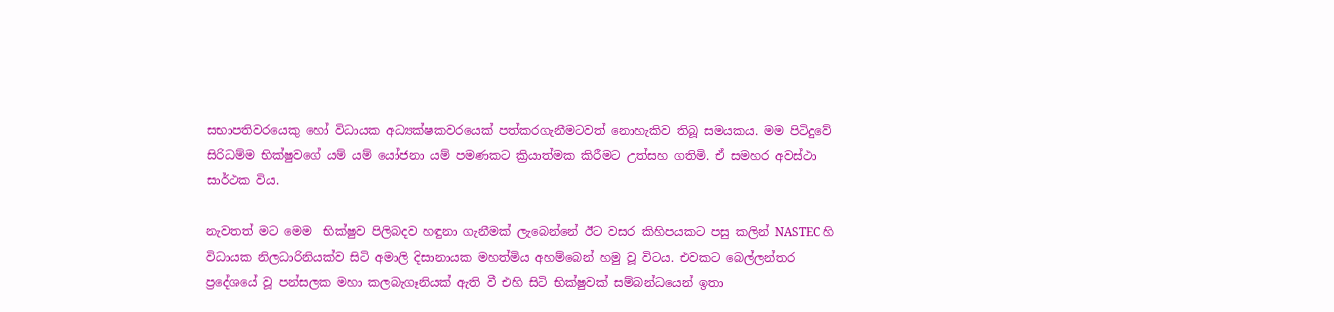සභාපතිවරයෙකු හෝ විධායක අධ්‍යක්ෂකවරයෙක් පත්කරගැනීමටවත් නොහැකිව තිබූ සමයකය. මම පිටිදුවේ සිරිධම්ම භික්ෂුවගේ යම් යම් යෝජනා යම් පමණකට ක්‍රියාත්මක කිරීමට උත්සහ ගතිමි. ඒ සමහර අවස්ථා සාර්ථක විය.

නැවතත් මට මෙම  භික්ෂුව පිලිබදව හඳුනා ගැනීමක් ලැබෙන්නේ ඊට වසර කිහිපයකට පසු කලින් NASTEC හි  විධායක නිලධාරිනියක්ව සිටි අමාලි දිසානායක මහත්මිය අහම්බෙන් හමු වූ විටය. එවකට බෙල්ලන්තර ප්‍රදේශයේ වූ පන්සලක මහා කලබැගෑනියක් ඇති වී එහි සිටි භික්ෂුවක් සම්බන්ධයෙන් ඉතා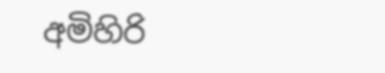අමිහිරි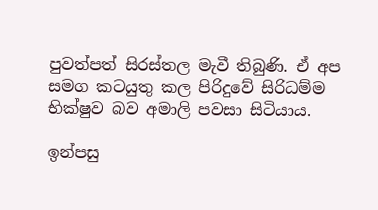පුවත්පත් සිරස්තල මැවී තිබුණි. ඒ අප සමග කටයුතු කල පිරිදුවේ සිරිධම්ම භික්ෂුව බව අමාලි පවසා සිටියාය.

ඉන්පසු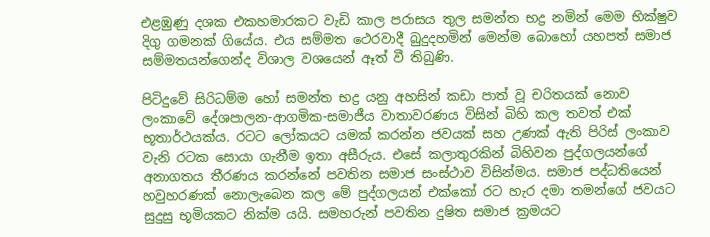එළඹුණු දශක එකහමාරකට වැඩි කාල පරාසය තුල සමන්ත භද්‍ර නමින් මෙම භික්ෂුව දිගු ගමනක් ගියේය. එය සම්මත ථෙරවාදී බුදුදහමින් මෙන්ම බොහෝ යහපත් සමාජ සම්මතයන්ගෙන්ද විශාල වශයෙන් ඈත් වී තිබුණි.

පිටිදුවේ සිරිධම්ම හෝ සමන්ත භද්‍ර යනු අහසින් කඩා පාත් වූ චරිතයක් නොව ලංකාවේ දේශපාලන-ආගමික-සමාජීය වාතාවරණය විසින් බිහි කල තවත් එක් භූතාර්ථයක්ය. රටට ලෝකයට යමක් කරන්න ජවයක් සහ උණක් ඇති පිරිස් ලංකාව වැනි රටක සොයා ගැනීම ඉතා අසීරුය. එසේ කලාතුරකින් බිහිවන පුද්ගලයන්ගේ අනාගතය තීරණය කරන්නේ පවතින සමාජ සංස්ථාව විසින්මය. සමාජ පද්ධතියෙන් හවුහරණක් නොලැබෙන කල මේ පුද්ගලයන් එක්කෝ රට හැර දමා තමන්ගේ ජවයට සුදුසු භූමියකට නික්ම යයි. සමහරුන් පවතින දුෂිත සමාජ ක්‍රමයට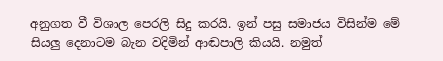අනුගත වී විශාල පෙරලි සිදු කරයි. ඉන් පසු සමාජය විසින්ම මේ සියලු දෙනාටම බැන වදිමින් ආඬපාලි කියයි. නමුත්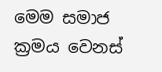මෙම සමාජ ක්‍රමය වෙනස්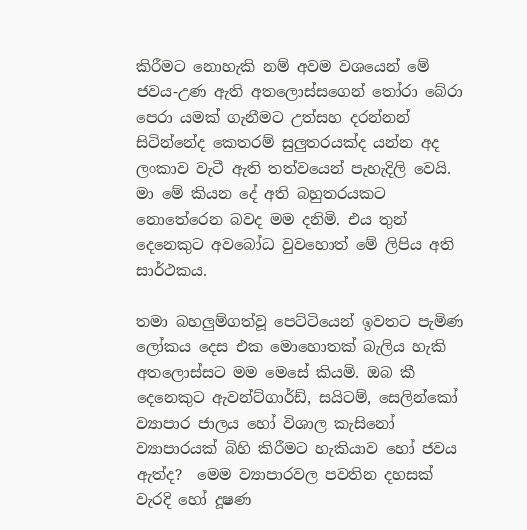කිරීමට නොහැකි නම් අවම වශයෙන් මේ ජවය-උණ ඇති අතලොස්සගෙන් තෝරා බේරා පෙරා යමක් ගැනීමට උත්සහ දරන්නන් සිටින්නේද කෙතරම් සුලුතරයක්ද යන්න අද ලංකාව වැටී ඇති තත්වයෙන් පැහැදිලි වෙයි. මා මේ කියන දේ අති බහුතරයකට නොතේරෙන බවද මම දනිමි. එය තුන් දෙනෙකුට අවබෝධ වුවහොත් මේ ලිපිය අති සාර්ථකය.

තමා බහලුම්ගත්වූ පෙට්ටියෙන් ඉවතට පැමිණ ලෝකය දෙස එක මොහොතක් බැලිය හැකි අතලොස්සට මම මෙසේ කියමි. ඔබ කී දෙනෙකුට ඇවන්ට්ගාර්ඩ්, සයිටම්, සෙලින්කෝ ව්‍යාපාර ජාලය හෝ විශාල කැසිනෝ ව්‍යාපාරයක් බිහි කිරීමට හැකියාව හෝ ජවය ඇත්ද?  මෙම ව්‍යාපාරවල පවතින දහසක් වැරදි හෝ දූෂණ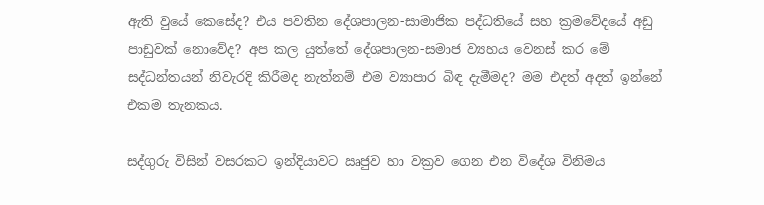ඇති වුයේ කෙසේද? එය පවතින දේශපාලන-සාමාජික පද්ධතියේ සහ ක්‍රමවේදයේ අඩු පාඩුවක් නොවේද? අප කල යුත්තේ දේශපාලන-සමාජ ව්‍යහය වෙනස් කර මේ සද්ධන්තයන් නිවැරදි කිරීමද නැත්නම් එම ව්‍යාපාර බිඳ දැමීමද? මම එදත් අදත් ඉන්නේ එකම තැනකය.

සද්ගුරු විසින් වසරකට ඉන්දියාවට ඍජුව හා වක්‍රව ගෙන එන විදේශ විනිමය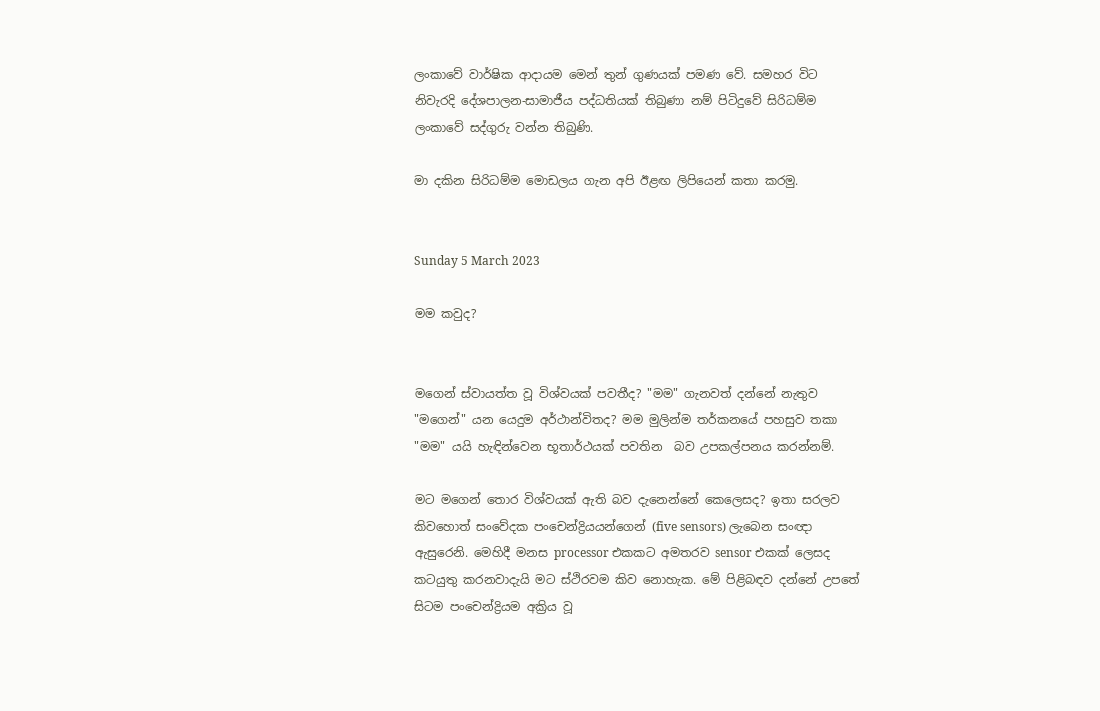ලංකාවේ වාර්ෂික ආදායම මෙන් තුන් ගුණයක් පමණ වේ. සමහර විට නිවැරදි දේශපාලන-සාමාජීය පද්ධතියක් තිබුණා නම් පිටිදුවේ සිරිධම්ම ලංකාවේ සද්ගුරු වන්න තිබුණි.

මා දකින සිරිධම්ම මොඩලය ගැන අපි ඊළඟ ලිපියෙන් කතා කරමු.


Sunday 5 March 2023

මම කවුද?


මගෙන් ස්වායත්ත වූ විශ්වයක් පවතීද? "මම" ගැනවත් දන්නේ නැතුව "මගෙන්" යන යෙදුම අර්ථාන්විතද? මම මුලින්ම තර්කනයේ පහසුව තකා "මම" යයි හැඳින්වෙන භූතාර්ථයක් පවතින  බව උපකල්පනය කරන්නම්.

මට මගෙන් තොර විශ්වයක් ඇති බව දැනෙන්නේ කෙලෙසද? ඉතා සරලව කිවහොත් සංවේදක පංචෙන්ද්‍රියයන්ගෙන් (five sensors) ලැබෙන සංඥා ඇසුරෙනි. මෙහිදී මනස processor එකකට අමතරව sensor එකක් ලෙසද කටයුතු කරනවාදැයි මට ස්ථිරවම කිව නොහැක. මේ පිළිබඳව දන්නේ උපතේ සිටම පංචෙන්ද්‍රියම අක්‍රිය වූ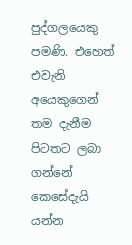පුද්ගලයෙකු පමණි. එහෙත් එවැනි අයෙකුගෙන් තම දැනීම පිටතට ලබා ගන්නේ කෙසේදැයි යන්න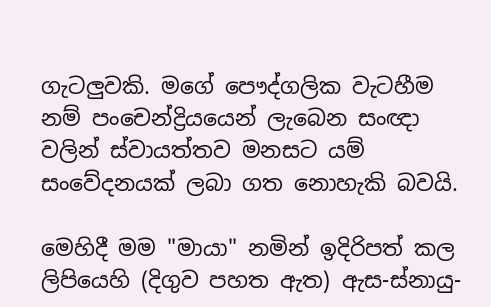ගැටලුවකි. මගේ පෞද්ගලික වැටහීම නම් පංචෙන්ද්‍රියයෙන් ලැබෙන සංඥා වලින් ස්වායත්තව මනසට යම් සංවේදනයක් ලබා ගත නොහැකි බවයි.

මෙහිදී මම "මායා" නමින් ඉදිරිපත් කල ලිපියෙහි (දිගුව පහත ඇත) ඇස-ස්නායු-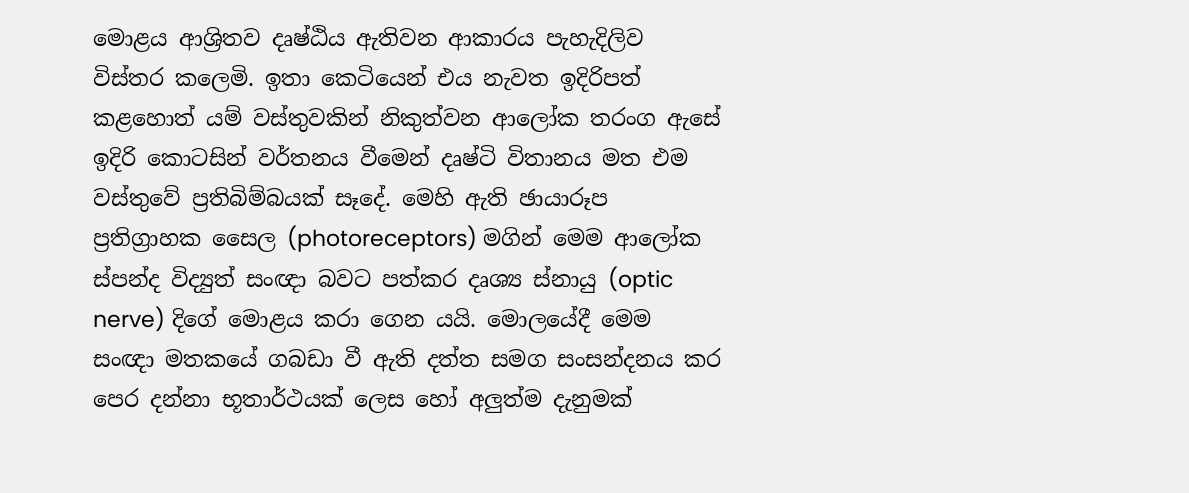මොළය ආශ්‍රිතව දෘෂ්ඨිය ඇතිවන ආකාරය පැහැදිලිව විස්තර කලෙමි. ඉතා කෙටියෙන් එය නැවත ඉදිරිපත් කළහොත් යම් වස්තුවකින් නිකුත්වන ආලෝක තරංග ඇසේ ඉදිරි කොටසින් වර්තනය වීමෙන් දෘෂ්ටි විතානය මත එම වස්තුවේ ප්‍රතිබිම්බයක් සෑදේ. මෙහි ඇති ඡායාරූප ප්‍රතිග්‍රාහක සෛල (photoreceptors) මගින් මෙම ආලෝක ස්පන්ද විද්‍යුත් සංඥා බවට පත්කර දෘශ්‍ය ස්නායු (optic nerve) දිගේ මොළය කරා ගෙන යයි. මොලයේදී මෙම සංඥා මතකයේ ගබඩා වී ඇති දත්ත සමග සංසන්දනය කර පෙර දන්නා භූතාර්ථයක් ලෙස හෝ අලුත්ම දැනුමක්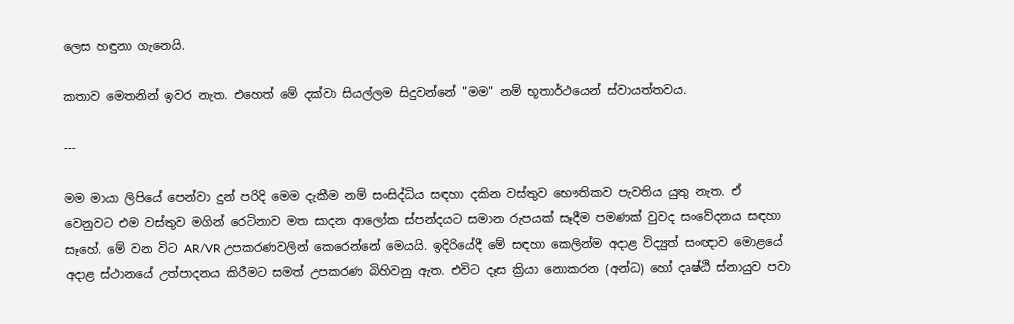ලෙස හඳුනා ගැනෙයි.

කතාව මෙතනින් ඉවර නැත. එහෙත් මේ දක්වා සියල්ලම සිදුවන්නේ "මම" නම් භූතාර්ථයෙන් ස්වායත්තවය.

---

මම මායා ලිපියේ පෙන්වා දුන් පරිදි මෙම දැකීම නම් සංසිද්ධිය සඳහා දකින වස්තුව භෞතිකව පැවතිය යුතු නැත. ඒ වෙනුවට එම වස්තුව මගින් රෙටිනාව මත සාදන ආලෝක ස්පන්දයට සමාන රුපයක් සෑදීම පමණක් වුවද සංවේදනය සඳහා සෑහේ. මේ වන විට AR/VR උපකරණවලින් කෙරෙන්නේ මෙයයි. ඉදිරියේදී මේ සඳහා කෙලින්ම අදාළ විද්‍යුත් සංඥාව මොළයේ අදාළ ස්ථානයේ උත්පාදනය කිරීමට සමත් උපකරණ බිහිවනු ඇත. එවිට දෑස ක්‍රියා නොකරන (අන්ධ) හෝ දෘෂ්ඨි ස්නායුව පවා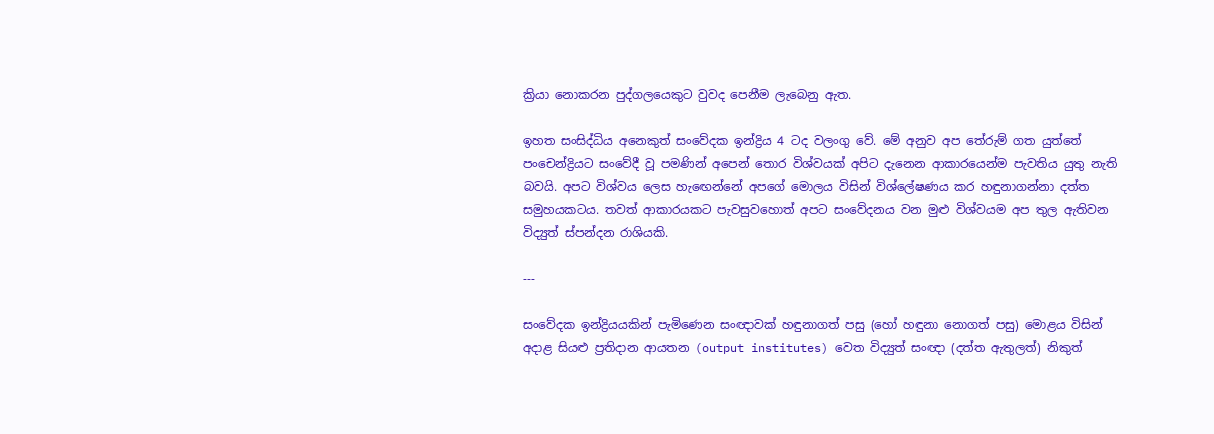ක්‍රියා නොකරන පුද්ගලයෙකුට වුවද පෙනීම ලැබෙනු ඇත.

ඉහත සංසිද්ධිය අනෙකුත් සංවේදක ඉන්ද්‍රිය 4 ටද වලංගු වේ. මේ අනුව අප තේරුම් ගත යුත්තේ පංචෙන්ද්‍රියට සංවේදී වූ පමණින් අපෙන් තොර විශ්වයක් අපිට දැනෙන ආකාරයෙන්ම පැවතිය යුතු නැති බවයි. අපට විශ්වය ලෙස හැඟෙන්නේ අපගේ මොලය විසින් විශ්ලේෂණය කර හඳුනාගන්නා දත්ත සමුහයකටය. තවත් ආකාරයකට පැවසුවහොත් අපට සංවේදනය වන මුළු විශ්වයම අප තුල ඇතිවන විද්‍යුත් ස්පන්දන රාශියකි.

---

සංවේදක ඉන්ද්‍රියයකින් පැමිණෙන සංඥාවක් හඳුනාගත් පසු (හෝ හඳුනා නොගත් පසු) මොළය විසින් අදාළ සියළු ප්‍රතිදාන ආයතන (output institutes) වෙත විද්‍යුත් සංඥා (දත්ත ඇතුලත්) නිකුත්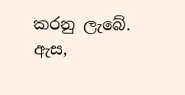කරනු ලැබේ. ඇස,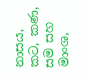නාසය, කට, කණ, සම සහ මාංශ,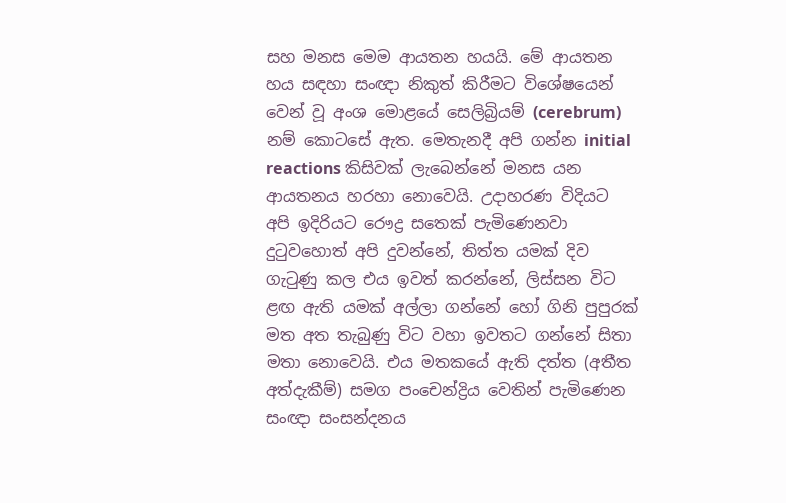සහ මනස මෙම ආයතන හයයි. මේ ආයතන හය සඳහා සංඥා නිකුත් කිරීමට විශේෂයෙන් වෙන් වූ අංශ මොළයේ සෙලිබ්‍රියම් (cerebrum) නම් කොටසේ ඇත. මෙතැනදී අපි ගන්න initial reactions කිසිවක් ලැබෙන්නේ මනස යන ආයතනය හරහා නොවෙයි. උදාහරණ විදියට අපි ඉදිරියට රෞද්‍ර සතෙක් පැමිණෙනවා දුටුවහොත් අපි දුවන්නේ, තිත්ත යමක් දිව ගැටුණු කල එය ඉවත් කරන්නේ, ලිස්සන විට ළඟ ඇති යමක් අල්ලා ගන්නේ හෝ ගිනි පුපුරක් මත අත තැබුණු විට වහා ඉවතට ගන්නේ සිතා මතා නොවෙයි. එය මතකයේ ඇති දත්ත (අතීත අත්දැකීම්) සමග පංචෙන්ද්‍රිය වෙතින් පැමිණෙන සංඥා සංසන්දනය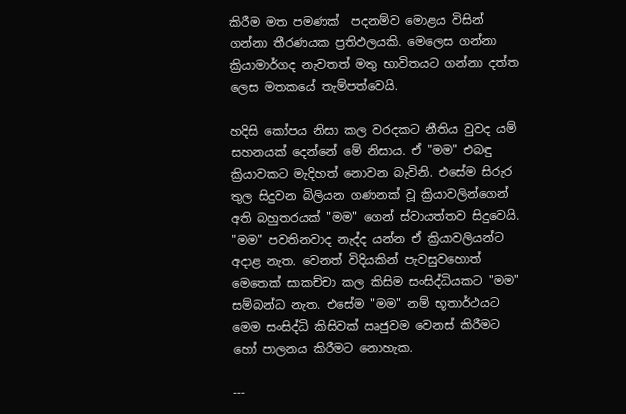කිරීම මත පමණක්  පදනම්ව මොළය විසින් ගන්නා තීරණයක ප්‍රතිඵලයකි. මෙලෙස ගන්නා ක්‍රියාමාර්ගද නැවතත් මතු භාවිතයට ගන්නා දත්ත ලෙස මතකයේ තැම්පත්වෙයි.

හදිසි කෝපය නිසා කල වරදකට නීතිය වුවද යම් සහනයක් දෙන්නේ මේ නිසාය. ඒ "මම" එබඳු ක්‍රියාවකට මැදිහත් නොවන බැවිනි. එසේම සිරුර තුල සිදුවන බිලියන ගණනක් වූ ක්‍රියාවලින්ගෙන් අති බහුතරයක් "මම" ගෙන් ස්වායත්තව සිදුවෙයි. "මම" පවතිනවාද නැද්ද යන්න ඒ ක්‍රියාවලියන්ට අදාළ නැත. වෙනත් විදියකින් පැවසුවහොත් මෙතෙක් සාකච්චා කල කිසිම සංසිද්ධියකට "මම" සම්බන්ධ නැත. එසේම "මම" නම් භූතාර්ථයට මෙම සංසිද්ධි කිසිවක් ඍජුවම වෙනස් කිරීමට හෝ පාලනය කිරීමට නොහැක.

---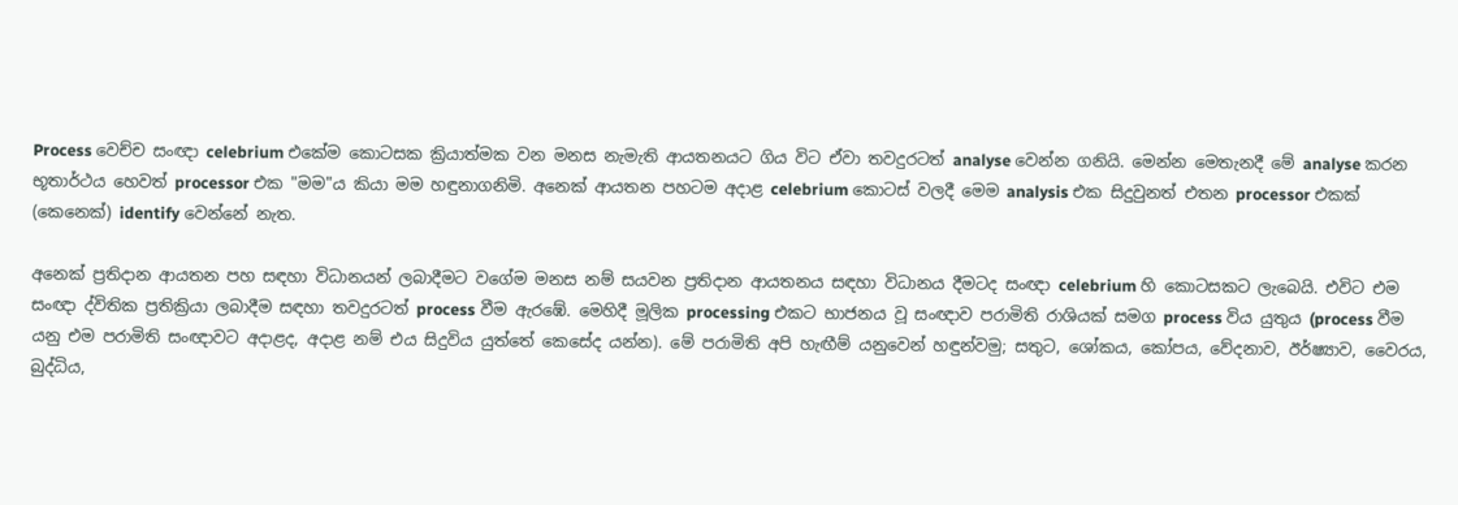Process වෙච්ච සංඥා celebrium එකේම කොටසක ක්‍රියාත්මක වන මනස නැමැති ආයතනයට ගිය විට ඒවා තවදුරටත් analyse වෙන්න ගනියි. මෙන්න මෙතැනදී මේ analyse කරන භූතාර්ථය හෙවත් processor එක "මම"ය කියා මම හඳුනාගනිමි. අනෙක් ආයතන පහටම අදාළ celebrium කොටස් වලදී මෙම analysis එක සිදුවුනත් එතන processor එකක් (කෙනෙක්) identify වෙන්නේ නැත.

අනෙක් ප්‍රතිදාන ආයතන පහ සඳහා විධානයන් ලබාදීමට වගේම මනස නම් සයවන ප්‍රතිදාන ආයතනය සඳහා විධානය දීමටද සංඥා celebrium හි කොටසකට ලැබෙයි. එවිට එම සංඥා ද්විතික ප්‍රතික්‍රියා ලබාදීම සඳහා තවදුරටත් process වීම ඇරඹේ. මෙහිදී මූලික processing එකට භාජනය වූ සංඥාව පරාමිති රාශියක් සමග process විය යුතුය (process වීම යනු එම පරාමිති සංඥාවට අදාළද, අදාළ නම් එය සිදුවිය යුත්තේ කෙසේද යන්න). මේ පරාමිති අපි හැඟීම් යනුවෙන් හඳුන්වමු; සතුට, ශෝකය, කෝපය, වේදනාව, ඊර්ෂ්‍යාව, වෛරය, බුද්ධිය,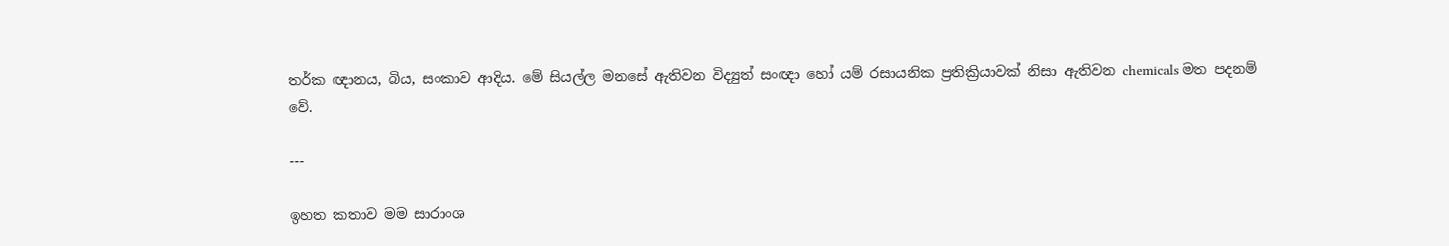තර්ක ඥානය, බිය, සංකාව ආදිය. මේ සියල්ල මනසේ ඇතිවන විද්‍යුත් සංඥා හෝ යම් රසායනික ප්‍රතික්‍රියාවක් නිසා ඇතිවන chemicals මත පදනම් වේ.

---

ඉහත කතාව මම සාරාංශ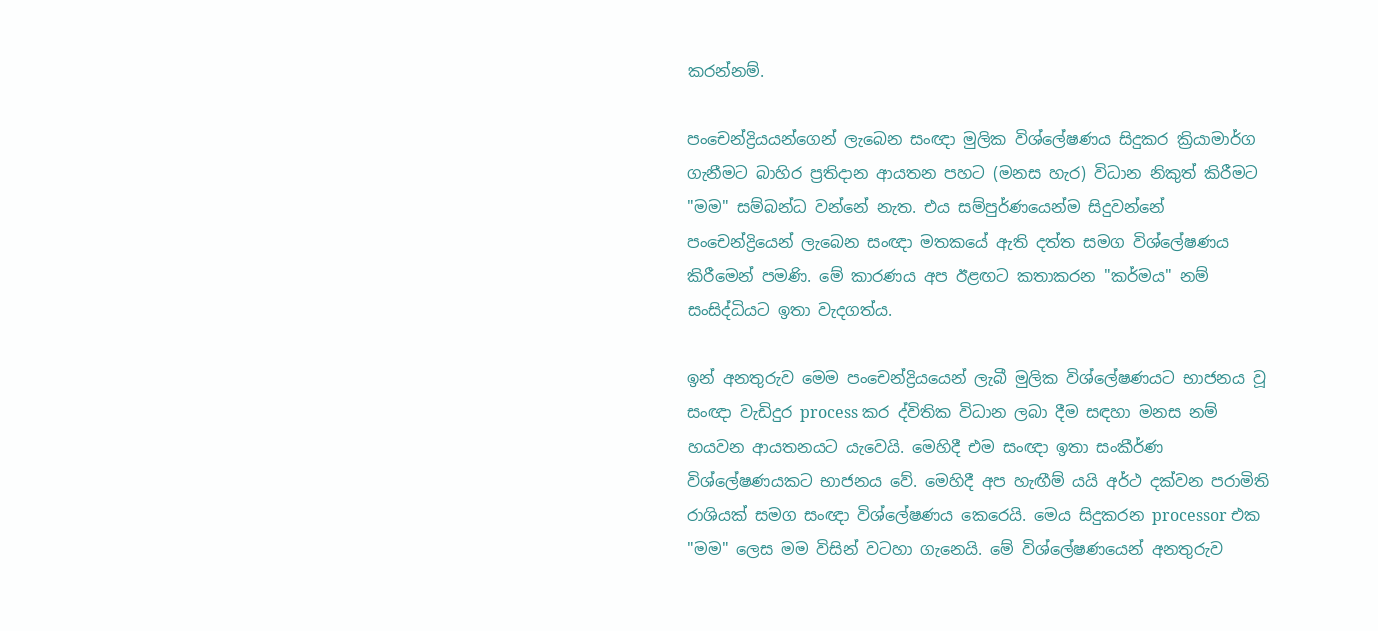කරන්නම්.

පංචෙන්ද්‍රියයන්ගෙන් ලැබෙන සංඥා මුලික විශ්ලේෂණය සිදුකර ක්‍රියාමාර්ග ගැනීමට බාහිර ප්‍රතිදාන ආයතන පහට (මනස හැර) විධාන නිකුත් කිරීමට "මම" සම්බන්ධ වන්නේ නැත. එය සම්පුර්ණයෙන්ම සිදුවන්නේ පංචෙන්ද්‍රියෙන් ලැබෙන සංඥා මතකයේ ඇති දත්ත සමග විශ්ලේෂණය කිරීමෙන් පමණි. මේ කාරණය අප ඊළඟට කතාකරන "කර්මය" නම් සංසිද්ධියට ඉතා වැදගත්ය.

ඉන් අනතුරුව මෙම පංචෙන්ද්‍රියයෙන් ලැබී මුලික විශ්ලේෂණයට භාජනය වූ සංඥා වැඩිදුර process කර ද්විතික විධාන ලබා දීම සඳහා මනස නම් හයවන ආයතනයට යැවෙයි. මෙහිදී එම සංඥා ඉතා සංකීර්ණ විශ්ලේෂණයකට භාජනය වේ. මෙහිදී අප හැඟීම් යයි අර්ථ දක්වන පරාමිති රාශියක් සමග සංඥා විශ්ලේෂණය කෙරෙයි. මෙය සිදුකරන processor එක "මම" ලෙස මම විසින් වටහා ගැනෙයි. මේ විශ්ලේෂණයෙන් අනතුරුව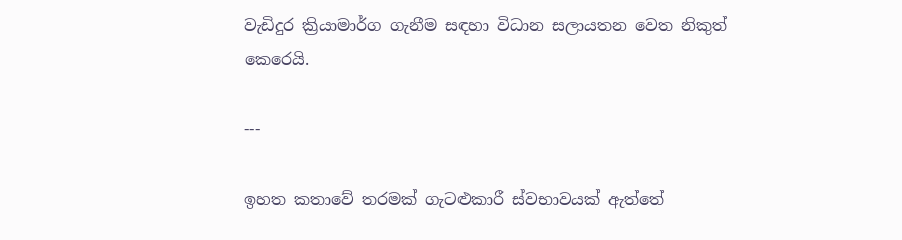වැඩිදුර ක්‍රියාමාර්ග ගැනීම සඳහා විධාන සලායතන වෙත නිකුත් කෙරෙයි.

---

ඉහත කතාවේ තරමක් ගැටළුකාරී ස්වභාවයක් ඇත්තේ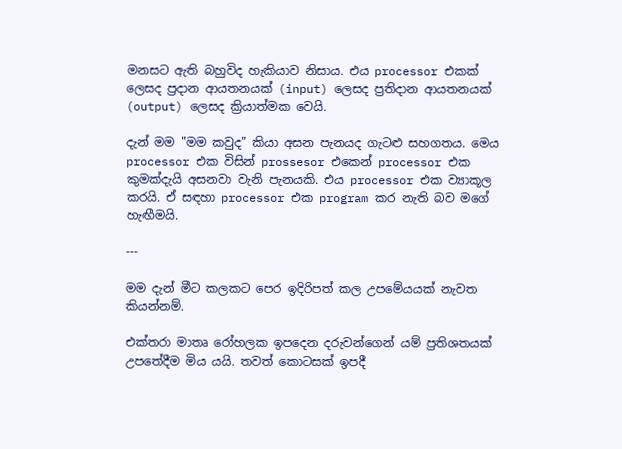මනසට ඇති බහුවිද හැකියාව නිසාය. එය processor එකක් ලෙසද ප්‍රදාන ආයතනයක් (input) ලෙසද ප්‍රතිදාන ආයතනයක් (output) ලෙසද ක්‍රියාත්මක වෙයි.

දැන් මම "මම කවුද" කියා අසන පැනයද ගැටළු සහගතය. මෙය processor එක විසින් prossesor එකෙන් processor එක කුමක්දැයි අසනවා වැනි පැනයකි. එය processor එක ව්‍යාකූල කරයි. ඒ සඳහා processor එක program කර නැති බව මගේ හැඟීමයි.

---

මම දැන් මීට කලකට පෙර ඉදිරිපත් කල උපමේයයක් නැවත කියන්නම්.

එක්තරා මාතෘ රෝහලක ඉපදෙන දරුවන්ගෙන් යම් ප්‍රතිශතයක් උපතේදීම මිය යයි. තවත් කොටසක් ඉපදී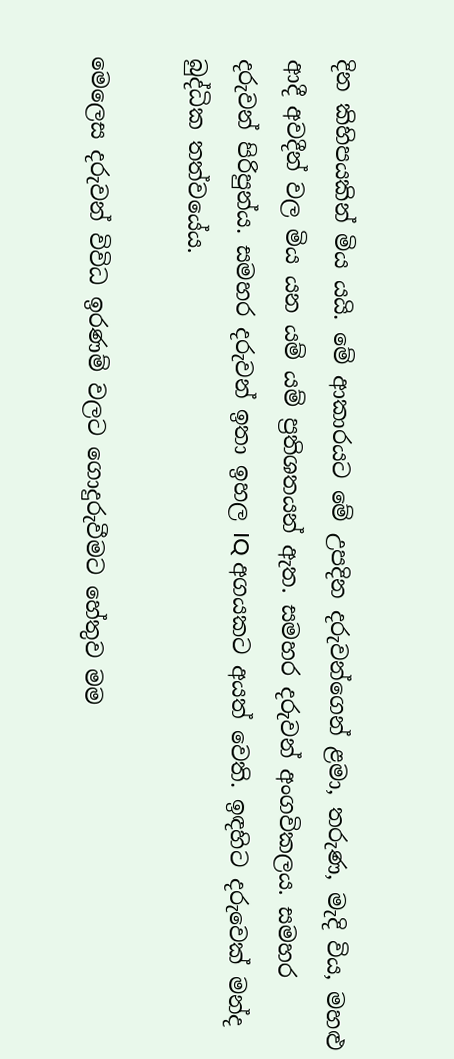දින කිහිපයකින් මිය යයි. මේ ආකාරයට මේ උපදින දරුවන්ගෙන් ළමා, තරුණ, මැදි විය, මහළු ආදී අවදීන් වල මිය යන යම් යම් ප්‍රතිශතයන් ඇත. සමහර දරුවන් අංගවිකලය. සමහර දරුවන් පිරිපුන්ය. සමහර දරුවන් ඉතා ඉහල IQ අගයකට අයත් වෙති. ඉඳහිට දරුවෙක් මන්ද බුද්ධික තත්වයේය.

මෙලෙස දරුවන් විවිධ ඉරණම් වලට ගොදුරුවීමට හේතුව මම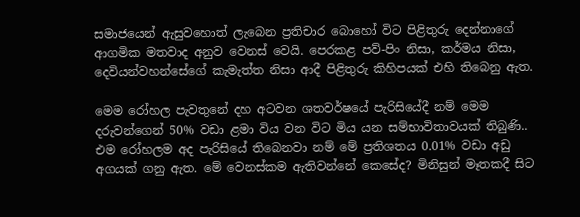සමාජයෙන් ඇසුවහොත් ලැබෙන ප්‍රතිචාර බොහෝ විට පිළිතුරු දෙන්නාගේ ආගමික මතවාද අනුව වෙනස් වෙයි. පෙරකළ පව්-පිං නිසා, කර්මය නිසා, දෙවියන්වහන්සේගේ කැමැත්ත නිසා ආදී පිළිතුරු කිහිපයක් එහි තිබෙනු ඇත.

මෙම රෝහල පැවතුනේ දහ අටවන ශතවර්ෂයේ පැරිසියේදී නම් මෙම දරුවන්ගෙන් 50% වඩා ළමා විය වන විට මිය යන සම්භාවිතාවයක් තිබුණි.. එම රෝහලම අද පැරිසියේ තිබෙනවා නම් මේ ප්‍රතිශතය 0.01% වඩා අඩු අගයක් ගනු ඇත. මේ වෙනස්කම ඇතිවන්නේ කෙසේද? මිනිසුන් මෑතකදී සිට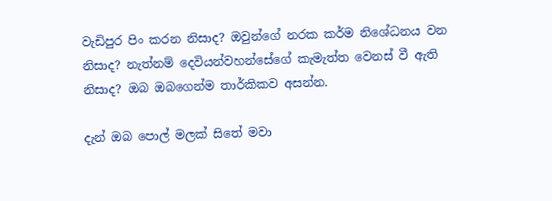වැඩිපුර පිං කරන නිසාද? ඔවුන්ගේ නරක කර්ම නිශේධනය වන නිසාද? නැත්නම් දෙවියන්වහන්සේගේ කැමැත්ත වෙනස් වී ඇති නිසාද? ඔබ ඔබගෙන්ම තාර්කිකව අසන්න.

දැන් ඔබ පොල් මලක් සිතේ මවා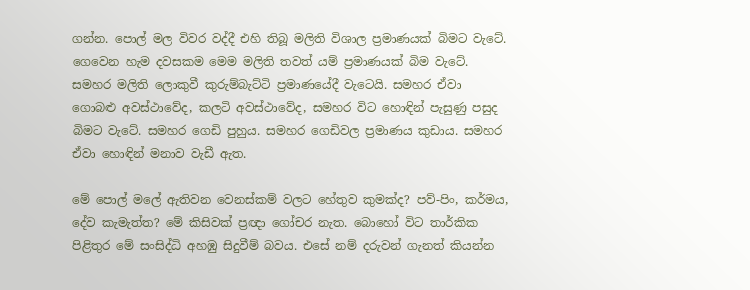ගන්න. පොල් මල විවර වද්දී එහි තිබූ මලිති විශාල ප්‍රමාණයක් බිමට වැටේ. ගෙවෙන හැම දවසකම මෙම මලිති තවත් යම් ප්‍රමාණයක් බිම වැටේ. සමහර මලිති ලොකුවී කුරුම්බැට්ටි ප්‍රමාණයේදී වැටෙයි. සමහර ඒවා ගොබළු අවස්ථාවේද, කලටි අවස්ථාවේද, සමහර විට හොඳින් පැසුණු පසුද බිමට වැටේ. සමහර ගෙඩි පුහුය. සමහර ගෙඩිවල ප්‍රමාණය කුඩාය. සමහර ඒවා හොඳින් මනාව වැඩී ඇත.

මේ පොල් මලේ ඇතිවන වෙනස්කම් වලට හේතුව කුමක්ද? පව්-පිං, කර්මය, දේව කැමැත්ත? මේ කිසිවක් ප්‍රඥා ගෝචර නැත. බොහෝ විට තාර්කික පිළිතුර මේ සංසිද්ධි අහඹු සිදුවීම් බවය. එසේ නම් දරුවන් ගැනත් කියන්න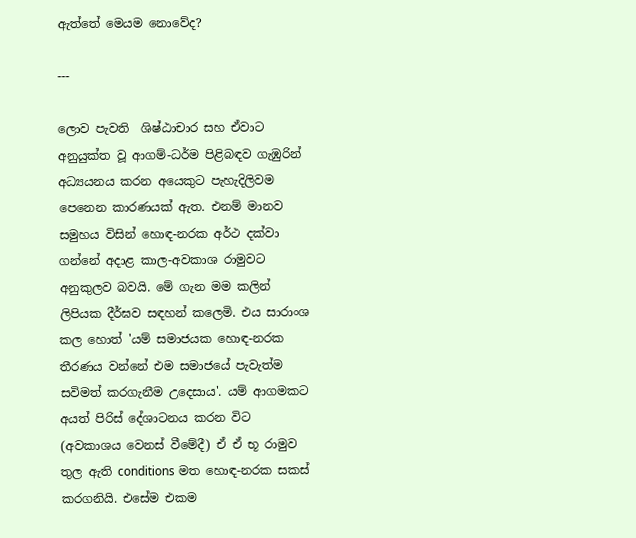ඇත්තේ මෙයම නොවේද?

---

ලොව පැවති  ශිෂ්ඨාචාර සහ ඒවාට අනුයුක්ත වූ ආගම්-ධර්ම පිළිබඳව ගැඹුරින් අධ්‍යයනය කරන අයෙකුට පැහැදිලිවම පෙනෙන කාරණයක් ඇත. එනම් මානව සමුහය විසින් හොඳ-නරක අර්ථ දක්වා ගන්නේ අදාළ කාල-අවකාශ රාමුවට අනුකුලව බවයි. මේ ගැන මම කලින් ලිපියක දීර්ඝව සඳහන් කලෙමි. එය සාරාංශ කල හොත් 'යම් සමාජයක හොඳ-නරක තීරණය වන්නේ එම සමාජයේ පැවැත්ම සවිමත් කරගැනීම උදෙසාය'. යම් ආගමකට අයත් පිරිස් දේශාටනය කරන විට (අවකාශය වෙනස් වීමේදී) ඒ ඒ භූ රාමුව තුල ඇති conditions මත හොඳ-නරක සකස් කරගනියි. එසේම එකම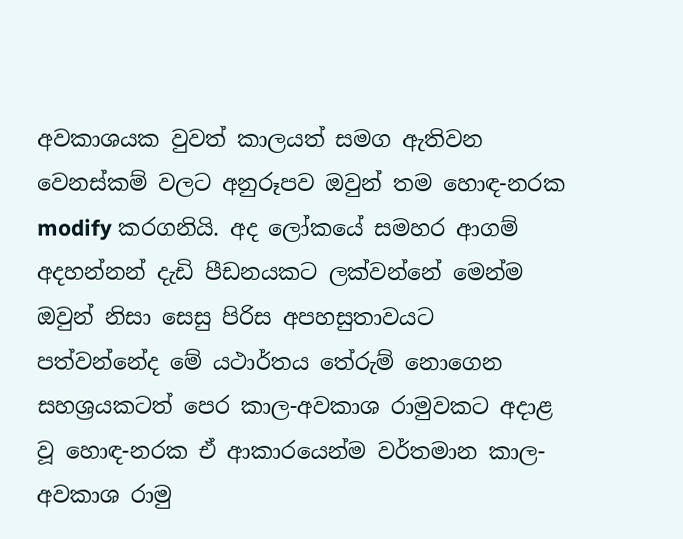අවකාශයක වුවත් කාලයත් සමග ඇතිවන වෙනස්කම් වලට අනුරූපව ඔවුන් තම හොඳ-නරක modify කරගනියි. අද ලෝකයේ සමහර ආගම් අදහන්නන් දැඩි පීඩනයකට ලක්වන්නේ මෙන්ම ඔවුන් නිසා සෙසු පිරිස අපහසුතාවයට පත්වන්නේද මේ යථාර්තය තේරුම් නොගෙන සහශ්‍රයකටත් පෙර කාල-අවකාශ රාමුවකට අදාළ වූ හොඳ-නරක ඒ ආකාරයෙන්ම වර්තමාන කාල-අවකාශ රාමු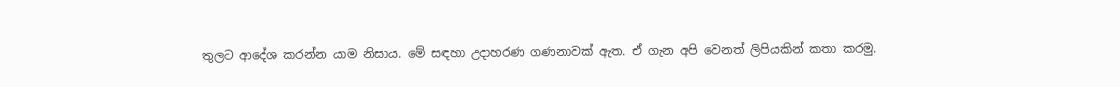තුලට ආදේශ කරන්න යාම නිසාය. මේ සඳහා උදාහරණ ගණනාවක් ඇත. ඒ ගැන අපි වෙනත් ලිපියකින් කතා කරමු.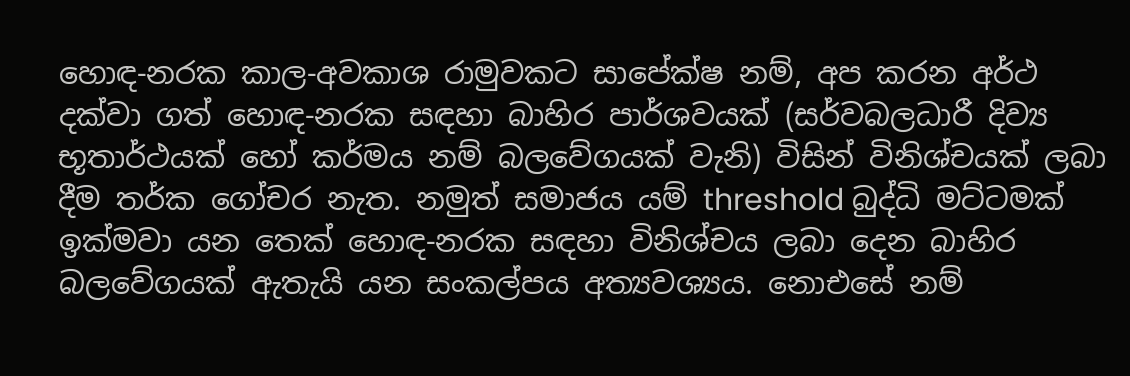හොඳ-නරක කාල-අවකාශ රාමුවකට සාපේක්ෂ නම්, අප කරන අර්ථ දක්වා ගත් හොඳ-නරක සඳහා බාහිර පාර්ශවයක් (සර්වබලධාරී දිව්‍ය භූතාර්ථයක් හෝ කර්මය නම් බලවේගයක් වැනි) විසින් විනිශ්චයක් ලබා දීම තර්ක ගෝචර නැත. නමුත් සමාජය යම් threshold බුද්ධි මට්ටමක් ඉක්මවා යන තෙක් හොඳ-නරක සඳහා විනිශ්චය ලබා දෙන බාහිර බලවේගයක් ඇතැයි යන සංකල්පය අත්‍යවශ්‍යය. නොඑසේ නම්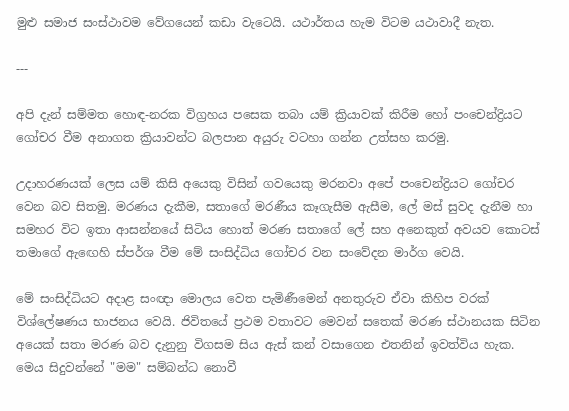මුළු සමාජ සංස්ථාවම වේගයෙන් කඩා වැටෙයි. යථාර්තය හැම විටම යථාවාදී නැත.

---

අපි දැන් සම්මත හොඳ-නරක විග්‍රහය පසෙක තබා යම් ක්‍රියාවක් කිරීම හෝ පංචෙන්ද්‍රියට ගෝචර වීම අනාගත ක්‍රියාවන්ට බලපාන අයුරු වටහා ගන්න උත්සහ කරමු.

උදාහරණයක් ලෙස යම් කිසි අයෙකු විසින් ගවයෙකු මරනවා අපේ පංචෙන්ද්‍රියට ගෝචර වෙන බව සිතමු. මරණය දැකීම, සතාගේ මරණීය කෑගැසීම ඇසීම, ලේ මස් සුවද දැනීම හා සමහර විට ඉතා ආසන්නයේ සිටිය හොත් මරණ සතාගේ ලේ සහ අනෙකුත් අවයව කොටස් තමාගේ ඇඟෙහි ස්පර්ශ වීම මේ සංසිද්ධිය ගෝචර වන සංවේදන මාර්ග වෙයි.

මේ සංසිද්ධියට අදාළ සංඥා මොලය වෙත පැමිණීමෙන් අනතුරුව ඒවා කිහිප වරක් විශ්ලේෂණය භාජනය වෙයි. ජිවිතයේ ප්‍රථම වතාවට මෙවන් සතෙක් මරණ ස්ථානයක සිටින අයෙක් සතා මරණ බව දැනුනු විගසම සිය ඇස් කන් වසාගෙන එතනින් ඉවත්විය හැක. මෙය සිදුවන්නේ "මම" සම්බන්ධ නොවී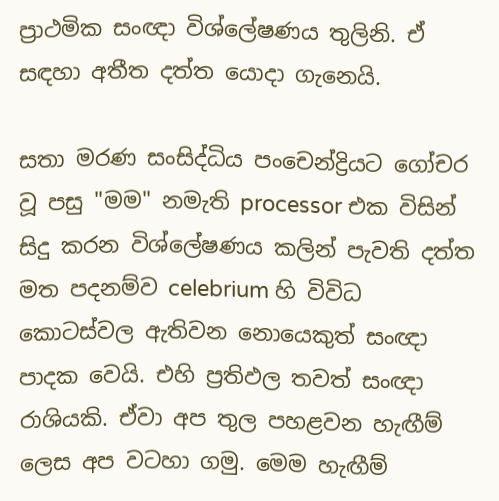ප්‍රාථමික සංඥා විශ්ලේෂණය තුලිනි. ඒ සඳහා අතීත දත්ත යොදා ගැනෙයි.

සතා මරණ සංසිද්ධිය පංචෙන්ද්‍රියට ගෝචර වූ පසු "මම" නමැති processor එක විසින් සිදු කරන විශ්ලේෂණය කලින් පැවති දත්ත මත පදනම්ව celebrium හි විවිධ කොටස්වල ඇතිවන නොයෙකුත් සංඥා පාදක වෙයි. එහි ප්‍රතිඵල තවත් සංඥා රාශියකි. ඒවා අප තුල පහළවන හැඟීම් ලෙස අප වටහා ගමු. මෙම හැඟීම්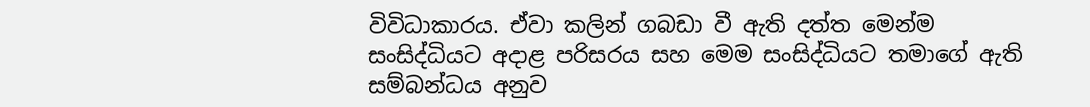විවිධාකාරය. ඒවා කලින් ගබඩා වී ඇති දත්ත මෙන්ම සංසිද්ධියට අදාළ පරිසරය සහ මෙම සංසිද්ධියට තමාගේ ඇති සම්බන්ධය අනුව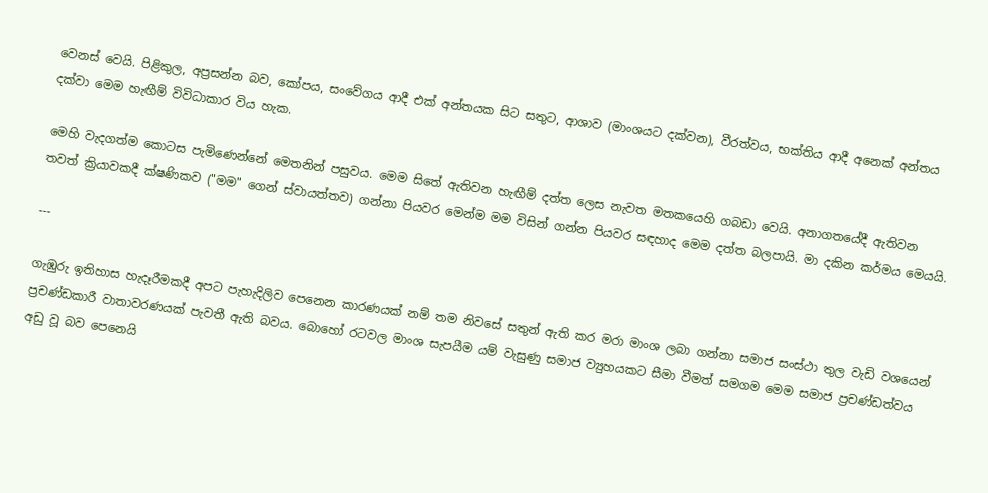වෙනස් වෙයි. පිළිකුල, අප්‍රසන්න බව, කෝපය, සංවේගය ආදී එක් අන්තයක සිට සතුට, ආශාව (මාංශයට දක්වන), වීරත්වය, භක්තිය ආදී අනෙක් අන්තය දක්වා මෙම හැඟීම් විවිධාකාර විය හැක.

මෙහි වැදගත්ම කොටස පැමිණෙන්නේ මෙතනින් පසුවය. මෙම සිතේ ඇතිවන හැඟීම් දත්ත ලෙස නැවත මතකයෙහි ගබඩා වෙයි. අනාගතයේදී ඇතිවන තවත් ක්‍රියාවකදී ක්ෂණිකව ("මම" ගෙන් ස්වායත්තව) ගන්නා පියවර මෙන්ම මම විසින් ගන්න පියවර සඳහාද මෙම දත්ත බලපායි. මා දකින කර්මය මෙයයි.

---

ගැඹුරු ඉතිහාස හැදෑරීමකදී අපට පැහැදිලිව පෙනෙන කාරණයක් නම් තම නිවසේ සතුන් ඇති කර මරා මාංශ ලබා ගන්නා සමාජ සංස්ථා තුල වැඩි වශයෙන් ප්‍රචණ්ඩකාරී වාතාවරණයක් පැවතී ඇති බවය. බොහෝ රටවල මාංශ සැපයීම යම් වැසුණු සමාජ ව්‍යුහයකට සීමා වීමත් සමගම මෙම සමාජ ප්‍රචණ්ඩත්වය අඩු වූ බව පෙනෙයි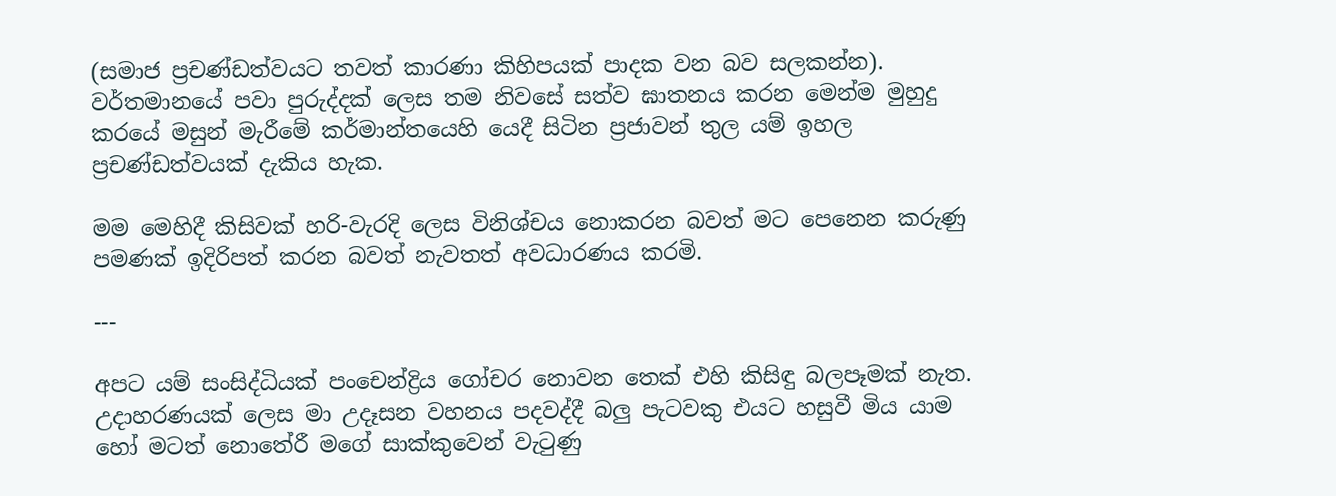(සමාජ ප්‍රචණ්ඩත්වයට තවත් කාරණා කිහිපයක් පාදක වන බව සලකන්න). වර්තමානයේ පවා පුරුද්දක් ලෙස තම නිවසේ සත්ව ඝාතනය කරන මෙන්ම මුහුදු කරයේ මසුන් මැරීමේ කර්මාන්තයෙහි යෙදී සිටින ප්‍රජාවන් තුල යම් ඉහල ප්‍රචණ්ඩත්වයක් දැකිය හැක.

මම මෙහිදී කිසිවක් හරි-වැරදි ලෙස විනිශ්චය නොකරන බවත් මට පෙනෙන කරුණු පමණක් ඉදිරිපත් කරන බවත් නැවතත් අවධාරණය කරමි.

---

අපට යම් සංසිද්ධියක් පංචෙන්ද්‍රිය ගෝචර නොවන තෙක් එහි කිසිඳු බලපෑමක් නැත. උදාහරණයක් ලෙස මා උදෑසන වහනය පදවද්දී බලු පැටවකු එයට හසුවී මිය යාම හෝ මටත් නොතේරී මගේ සාක්කුවෙන් වැටුණු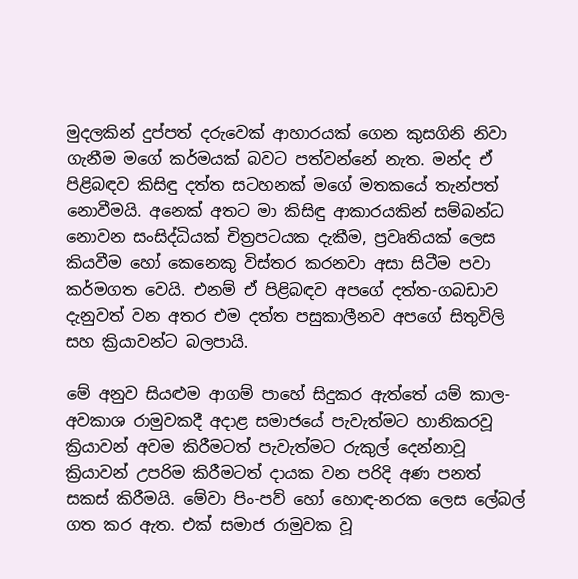මුදලකින් දුප්පත් දරුවෙක් ආහාරයක් ගෙන කුසගිනි නිවා ගැනීම මගේ කර්මයක් බවට පත්වන්නේ නැත. මන්ද ඒ පිළිබඳව කිසිඳු දත්ත සටහනක් මගේ මතකයේ තැන්පත් නොවීමයි. අනෙක් අතට මා කිසිඳු ආකාරයකින් සම්බන්ධ නොවන සංසිද්ධියක් චිත්‍රපටයක දැකීම, ප්‍රවෘතියක් ලෙස කියවීම හෝ කෙනෙකු විස්තර කරනවා අසා සිටීම පවා කර්මගත වෙයි. එනම් ඒ පිළිබඳව අපගේ දත්ත-ගබඩාව දැනුවත් වන අතර එම දත්ත පසුකාලීනව අපගේ සිතුවිලි සහ ක්‍රියාවන්ට බලපායි.

මේ අනුව සියළුම ආගම් පාහේ සිදුකර ඇත්තේ යම් කාල-අවකාශ රාමුවකදී අදාළ සමාජයේ පැවැත්මට හානිකරවූ ක්‍රියාවන් අවම කිරීමටත් පැවැත්මට රුකුල් දෙන්නාවූ ක්‍රියාවන් උපරිම කිරීමටත් දායක වන පරිදි අණ පනත් සකස් කිරීමයි. මේවා පිං-පව් හෝ හොඳ-නරක ලෙස ලේබල් ගත කර ඇත. එක් සමාජ රාමුවක වූ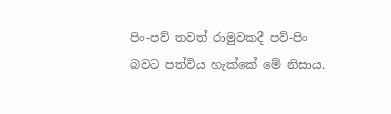පිං-පව් තවත් රාමුවකදී පව්-පිං බවට පත්විය හැක්කේ මේ නිසාය.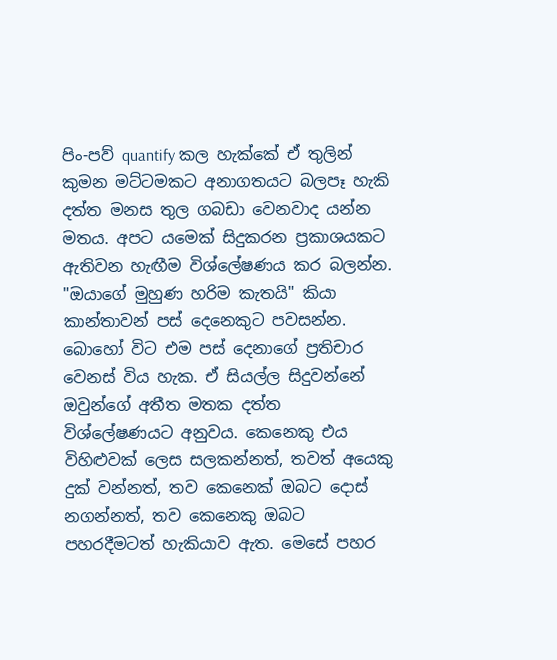පිං-පව් quantify කල හැක්කේ ඒ තුලින් කුමන මට්ටමකට අනාගතයට බලපෑ හැකි දත්ත මනස තුල ගබඩා වෙනවාද යන්න මතය. අපට යමෙක් සිදුකරන ප්‍රකාශයකට ඇතිවන හැඟීම විශ්ලේෂණය කර බලන්න. "ඔයාගේ මුහුණ හරිම කැතයි" කියා කාන්තාවන් පස් දෙනෙකුට පවසන්න. බොහෝ විට එම පස් දෙනාගේ ප්‍රතිචාර වෙනස් විය හැක. ඒ සියල්ල සිදුවන්නේ ඔවුන්ගේ අතීත මතක දත්ත විශ්ලේෂණයට අනුවය. කෙනෙකු එය විහිළුවක් ලෙස සලකන්නත්, තවත් අයෙකු දුක් වන්නත්, තව කෙනෙක් ඔබට දොස් නගන්නත්, තව කෙනෙකු ඔබට පහරදීමටත් හැකියාව ඇත. මෙසේ පහර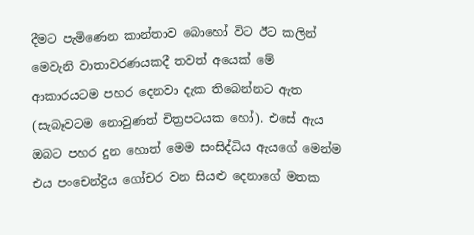දීමට පැමිණෙන කාන්තාව බොහෝ විට ඊට කලින් මෙවැනි වාතාවරණයකදී තවත් අයෙක් මේ ආකාරයටම පහර දෙනවා දැක තිබෙන්නට ඇත (සැබෑවටම නොවුණත් චිත්‍රපටයක හෝ). එසේ ඇය ඔබට පහර දුන හොත් මෙම සංසිද්ධිය ඇයගේ මෙන්ම එය පංචෙන්ද්‍රිය ගෝචර වන සියළු දෙනාගේ මතක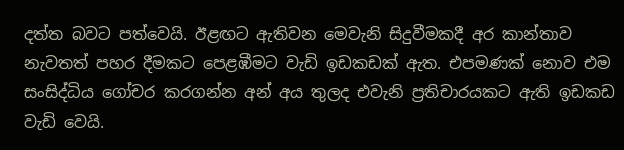දත්ත බවට පත්වෙයි. ඊළඟට ඇතිවන මෙවැනි සිදුවීමකදී අර කාන්තාව නැවතත් පහර දීමකට පෙළඹීමට වැඩි ඉඩකඩක් ඇත. එපමණක් නොව එම සංසිද්ධිය ගෝචර කරගන්න අන් අය තුලද එවැනි ප්‍රතිචාරයකට ඇති ඉඩකඩ වැඩි වෙයි.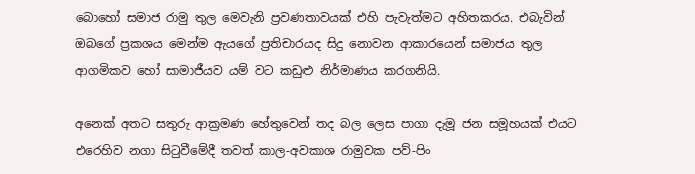බොහෝ සමාජ රාමු තුල මෙවැනි ප්‍රවණතාවයක් එහි පැවැත්මට අහිතකරය. එබැවින් ඔබගේ ප්‍රකශය මෙන්ම ඇයගේ ප්‍රතිචාරයද සිදු නොවන ආකාරයෙන් සමාජය තුල ආගමිකව හෝ සාමාජීයව යම් වට කඩුළු නිර්මාණය කරගනියි.

අනෙක් අතට සතුරු ආක්‍රමණ හේතුවෙන් තද බල ලෙස පාගා දැමූ ජන සමූහයක් එයට එරෙහිව නගා සිටුවීමේදී තවත් කාල-අවකාශ රාමුවක පව්-පිං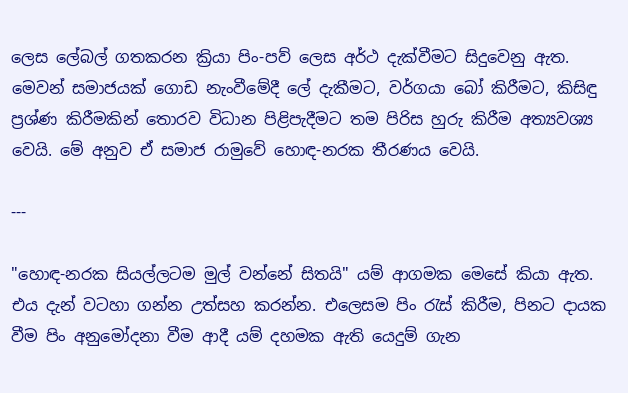ලෙස ලේබල් ගතකරන ක්‍රියා පිං-පව් ලෙස අර්ථ දැක්වීමට සිදුවෙනු ඇත. මෙවන් සමාජයක් ගොඩ නැංවීමේදී ලේ දැකීමට, වර්ගයා බෝ කිරීමට, කිසිඳු ප්‍රශ්ණ කිරීමකින් තොරව විධාන පිළිපැදීමට තම පිරිස හුරු කිරීම අත්‍යවශ්‍ය වෙයි. මේ අනුව ඒ සමාජ රාමුවේ හොඳ-නරක තීරණය වෙයි.

---

"හොඳ-නරක සියල්ලටම මුල් වන්නේ සිතයි" යම් ආගමක මෙසේ කියා ඇත. එය දැන් වටහා ගන්න උත්සහ කරන්න. එලෙසම පිං රැස් කිරීම, පිනට දායක වීම පිං අනුමෝදනා වීම ආදී යම් දහමක ඇති යෙදුම් ගැන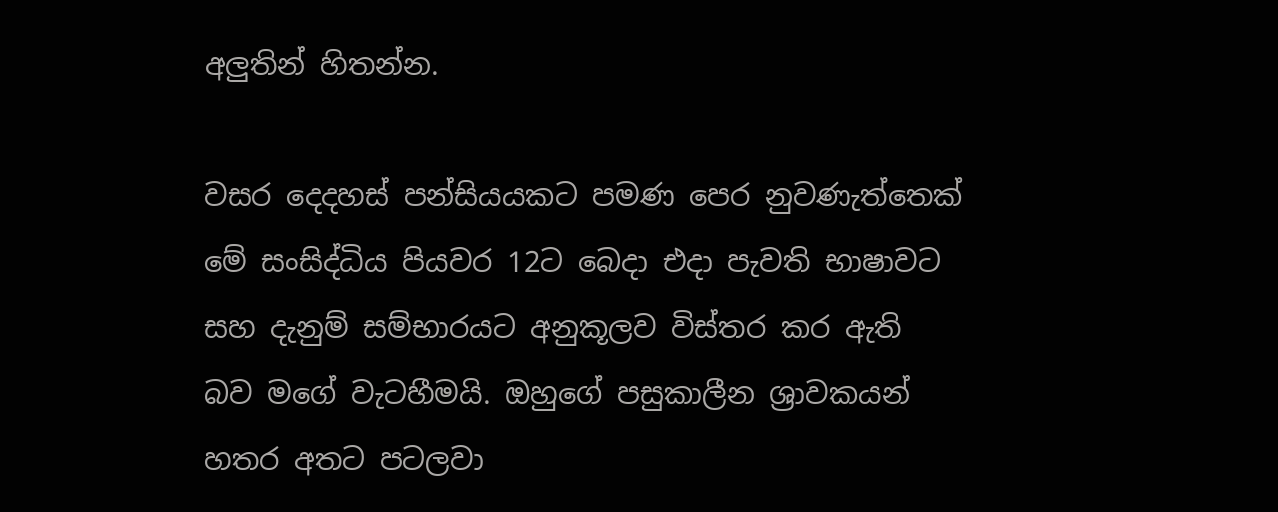අලුතින් හිතන්න.

වසර දෙදහස් පන්සියයකට පමණ පෙර නුවණැත්තෙක් මේ සංසිද්ධිය පියවර 12ට බෙදා එදා පැවති භාෂාවට සහ දැනුම් සම්භාරයට අනුකූලව විස්තර කර ඇති බව මගේ වැටහීමයි. ඔහුගේ පසුකාලීන ශ්‍රාවකයන් හතර අතට පටලවා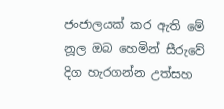ජංජාලයක් කර ඇති මේ නූල ඔබ හෙමින් සීරුවේ දිග හැරගන්න උත්සහ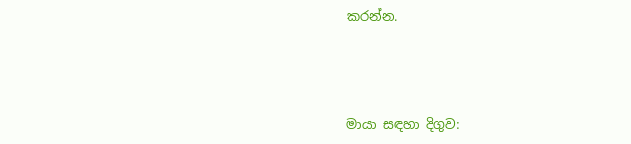කරන්න.



මායා සඳහා දිගුව: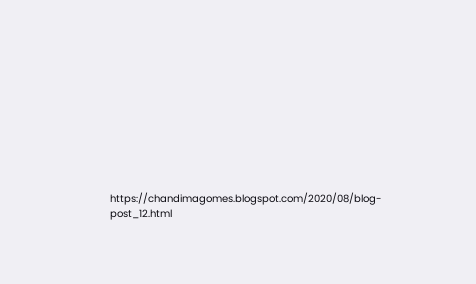https://chandimagomes.blogspot.com/2020/08/blog-post_12.html